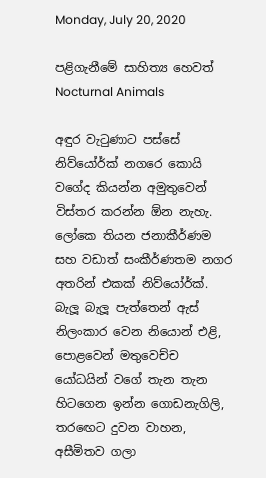Monday, July 20, 2020

පළිගැනීමේ සාහිත්‍ය හෙවත් Nocturnal Animals

අඳුර වැටුණාට පස්සේ නිව්යෝර්ක් නගරෙ කොයි වගේද කියන්න අමුතුවෙන් විස්තර කරන්න ඕන නැහැ. ලෝකෙ තියන ජනාකීර්ණම සහ වඩාත් සංකීර්ණතම නගර අතරින් එකක් නිව්යෝර්ක්. බැලූ බැලූ පැත්තෙන් ඇස් නිලංකාර වෙන නියොන් එළි, පොළවෙන් මතුවෙච්ච යෝධයින් වගේ තැන තැන හිටගෙන ඉන්න ගොඩනැගිලි, තරඟෙට දුවන වාහන, අසීමිතව ගලා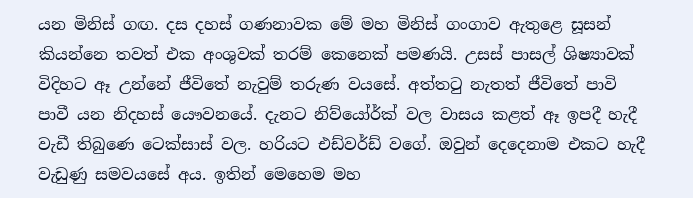යන මිනිස් ගඟ. දස දහස් ගණනාවක මේ මහ මිනිස් ගංගාව ඇතුළෙ සූසන් කියන්නෙ තවත් එක අංශුවක් තරම් කෙනෙක් පමණයි. උසස් පාසල් ශිෂ්‍යාවක් විදිහට ඈ උන්නේ ජීවිතේ නැවුම් තරුණ වයසේ. අත්තටු නැතත් ජීවිතේ පාවි පාවී යන නිදහස් යෞවනයේ. දැනට නිව්යෝර්ක් වල වාසය කළත් ඈ ඉපදී හැදී වැඩී තිබුණෙ ටෙක්සාස් වල. හරියට එඩ්වර්ඩ් වගේ. ඔවුන් දෙදෙනාම එකට හැදී වැඩුණු සමවයසේ අය. ඉතින් මෙහෙම මහ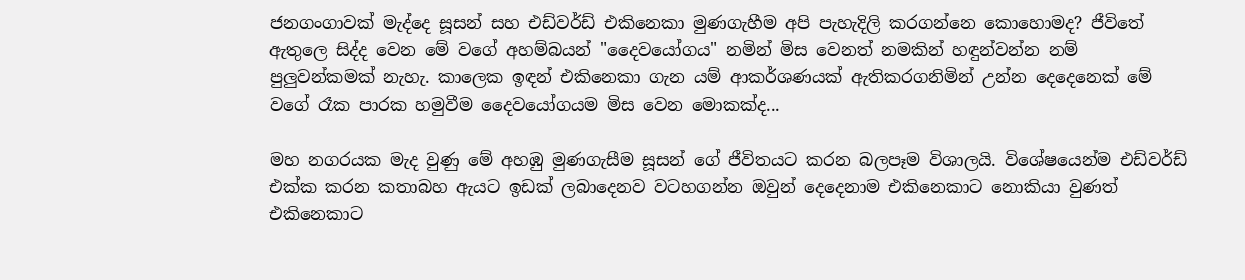ජනගංගාවක් මැද්දෙ සූසන් සහ එඩ්වර්ඩ් එකිනෙකා මුණගැහීම අපි පැහැදිලි කරගන්නෙ කොහොමද? ජීවිතේ ඇතුලෙ සිද්ද වෙන මේ වගේ අහම්බයන් "දෛවයෝගය" නමින් මිස වෙනත් නමකින් හඳුන්වන්න නම් පුලුවන්කමක් නැහැ. කාලෙක ඉඳන් එකිනෙකා ගැන යම් ආකර්ශණයක් ඇතිකරගනිමින් උන්න දෙදෙනෙක් මේ වගේ රෑක පාරක හමුවීම දෛවයෝගයම මිස වෙන මොකක්ද...

මහ නගරයක මැද වුණු මේ අහඹු මුණගැසීම සූසන් ගේ ජීවිතයට කරන බලපෑම විශාලයි. විශේෂයෙන්ම එඩ්වර්ඩ් එක්ක කරන කතාබහ ඇයට ඉඩක් ලබාදෙනව වටහගන්න ඔවුන් දෙදෙනාම එකිනෙකාට නොකියා වුණත් එකිනෙකාට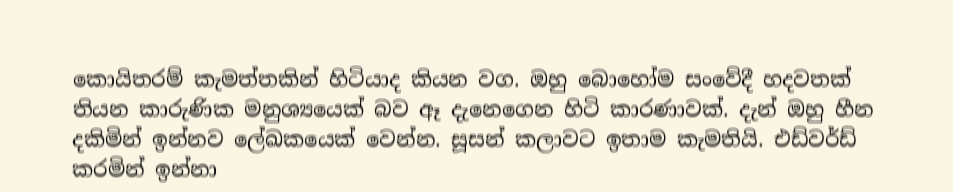කොයිතරම් කැමත්තකින් හිටියාද කියන වග. ඔහු බොහෝම සංවේදී හදවතක් තියන කාරුණික මනුශ්‍යයෙක් බව ඈ දැනෙගෙන හිටි කාරණාවක්. දැන් ඔහු හීන දකිමින් ඉන්නව ලේඛකයෙක් වෙන්න. සූසන් කලාවට ඉතාම කැමතියි. එඩ්වර්ඩ් කරමින් ඉන්නා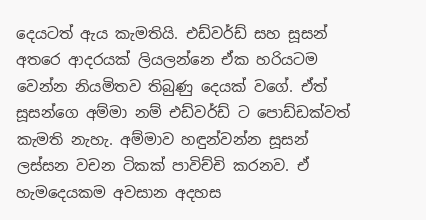දෙයටත් ඇය කැමතියි. එඩ්වර්ඩ් සහ සූසන් අතරෙ ආදරයක් ලියලන්නෙ ඒක හරියටම වෙන්න නියමිතව තිබුණු දෙයක් වගේ. ඒත් සූසන්ගෙ අම්මා නම් එඩ්වර්ඩ් ට පොඩ්ඩක්වත් කැමති නැහැ. අම්මාව හඳුන්වන්න සූසන් ලස්සන වචන ටිකක් පාවිච්චි කරනව. ඒ හැමදෙයකම අවසාන අදහස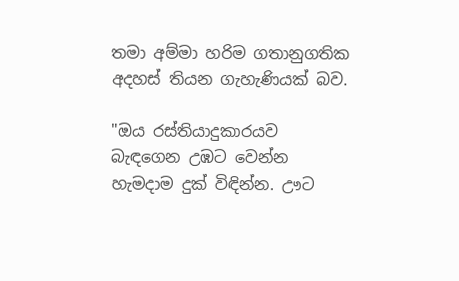තමා අම්මා හරිම ගතානුගතික අදහස් තියන ගැහැණියක් බව.

"ඔය රස්තියාදුකාරයව බැඳගෙන උඹට වෙන්න හැමදාම දුක් විඳින්න. ඌට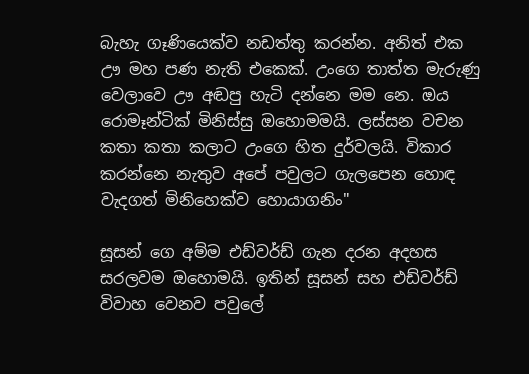බැහැ ගෑණියෙක්ව නඩත්තු කරන්න. අනිත් එක ඌ මහ පණ නැති එකෙක්. උංගෙ තාත්ත මැරුණු වෙලාවෙ ඌ අඬපු හැටි දන්නෙ මම නෙ. ඔය රොමෑන්ටික් මිනිස්සු ඔහොමමයි. ලස්සන වචන කතා කතා කලාට උංගෙ හිත දුර්වලයි. විකාර කරන්නෙ නැතුව අපේ පවුලට ගැලපෙන හොඳ වැදගත් මිනිහෙක්ව හොයාගනිං"

සූසන් ගෙ අම්ම එඩ්වර්ඩ් ගැන දරන අදහස සරලවම ඔහොමයි. ඉතින් සූසන් සහ එඩ්වර්ඩ් විවාහ වෙනව පවුලේ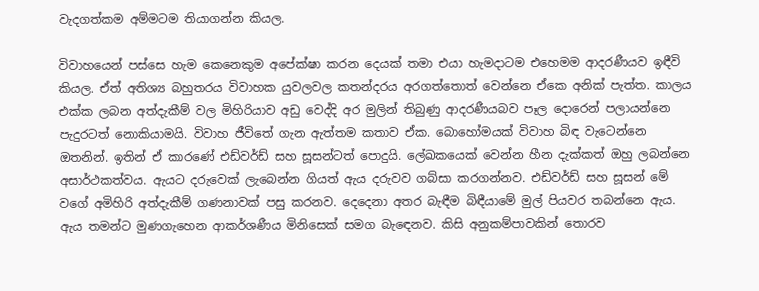වැදගත්කම අම්මටම තියාගන්න කියල.

විවාහයෙන් පස්සෙ හැම කෙනෙකුම අපේක්ෂා කරන දෙයක් තමා එයා හැමදාටම එහෙමම ආදරණීයව ඉඳීවි කියල. ඒත් අතිශ්‍ය බහුතරය විවාහක යුවලවල කතන්දරය අරගත්තොත් වෙන්නෙ ඒකෙ අනික් පැත්ත. කාලය එක්ක ලබන අත්දැකීම් වල මිහිරියාව අඩු වෙද්දි අර මුලින් තිබුණු ආදරණීයබව පෑල දොරෙන් පලායන්නෙ පැදුරටත් නොකියාමයි. විවාහ ජීවිතේ ගැන ඇත්තම කතාව ඒක. බොහෝමයක් විවාහ බිඳ වැටෙන්නෙ ඔතනින්. ඉතින් ඒ කාරණේ එඩ්වර්ඩ් සහ සූසන්ටත් පොදුයි. ලේඛකයෙක් වෙන්න හීන දැක්කත් ඔහු ලබන්නෙ අසාර්ථකත්වය. ඇයට දරුවෙක් ලැබෙන්න ගියත් ඇය දරුවව ගබ්සා කරගන්නව. එඩ්වර්ඩ් සහ සූසන් මේ වගේ අමිහිරි අත්දැකීම් ගණනාවක් පසු කරනව. දෙදෙනා අතර බැඳීම බිඳීයාමේ මුල් පියවර තබන්නෙ ඇය. ඇය තමන්ට මුණගැහෙන ආකර්ශණීය මිනිසෙක් සමග බැඳෙනව. කිසි අනුකම්පාවකින් තොරව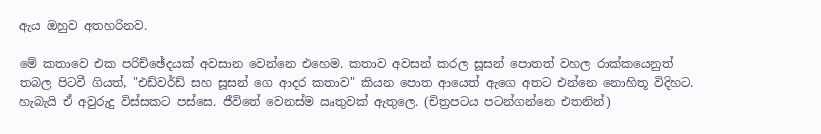ඇය ඔහුව අතහරිනව.

මේ කතාවෙ එක පරිච්ඡේදයක් අවසාන වෙන්නෙ එහෙම. කතාව අවසන් කරල සූසන් පොතත් වහල රාක්කයෙනුත් තබල පිටවී ගියත්, "එඩ්වර්ඩ් සහ සූසන් ගෙ ආදර කතාව" කියන පොත ආයෙත් ඇගෙ අතට එන්නෙ නොහිතූ විදිහට. හැබැයි ඒ අවුරුදු විස්සකට පස්සෙ. ජීවිතේ වෙනස්ම ඍතුවක් ඇතුලෙ. (චිත්‍රපටය පටන්ගන්නෙ එතනින්)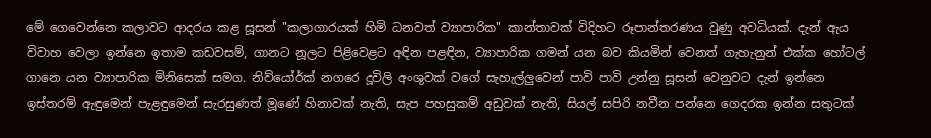මේ ගෙවෙන්නෙ කලාවට ආදරය කළ සූසන් "කලාගාරයක් හිමි ධනවත් ව්‍යාපාරික" කාන්තාවක් විදිහට රූපාන්තරණය වුණු අවධියක්. දැන් ඇය විවාහ වෙලා ඉන්නෙ ඉතාම කඩවසම්, ගානට නූලට පිළිවෙළට අඳින පළඳින, ව්‍යාපාරික ගමන් යන බව කියමින් වෙනත් ගැහැනුන් එක්ක හෝටල් ගානෙ යන ව්‍යාපාරික මිනිසෙක් සමග. නිව්යෝර්ක් නගරෙ දූවිලි අංශුවක් වගේ සැහැල්ලුවෙන් පාවි පාවි උන්නු සූසන් වෙනුවට දැන් ඉන්නෙ ඉස්තරම් ඇඳුමෙන් පැළඳුමෙන් සැරසුණත් මූණේ හිනාවක් නැති, සැප පහසුකම් අඩුවක් නැති, සියල් සපිරි නවීන පන්නෙ ගෙදරක ඉන්න සතුටක්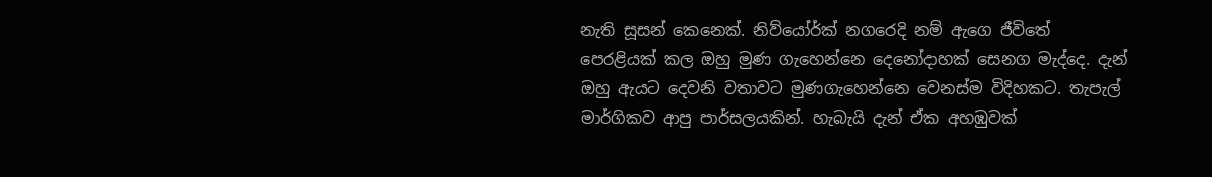නැති සූසන් කෙනෙක්. නිව්යෝර්ක් නගරෙදි නම් ඇගෙ ජීවිතේ පෙරළියක් කල ඔහු මුණ ගැහෙන්නෙ දෙනෝදාහක් සෙනග මැද්දෙ. දැන් ඔහු ඇයට දෙවනි වතාවට මුණගැහෙන්නෙ වෙනස්ම විදිහකට. තැපැල් මාර්ගිකව ආපු පාර්සලයකින්. හැබැයි දැන් ඒක අහඹුවක්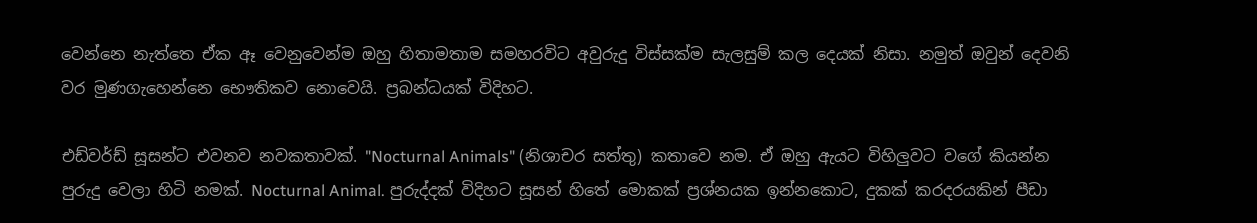වෙන්නෙ නැත්තෙ ඒක ඈ වෙනුවෙන්ම ඔහු හිතාමතාම සමහරවිට අවුරුදු විස්සක්ම සැලසුම් කල දෙයක් නිසා. නමුත් ඔවුන් දෙවනි වර මුණගැහෙන්නෙ භෞතිකව නොවෙයි. ප්‍රබන්ධයක් විදිහට.

එඩ්වර්ඩ් සූසන්ට එවනව නවකතාවක්. "Nocturnal Animals" (නිශාචර සත්තු) කතාවෙ නම. ඒ ඔහු ඇයට විහිලුවට වගේ කියන්න පුරුදු වෙලා හිටි නමක්. Nocturnal Animal. පුරුද්දක් විදිහට සූසන් හිතේ මොකක් ප්‍රශ්නයක ඉන්නකොට, දුකක් කරදරයකින් පීඩා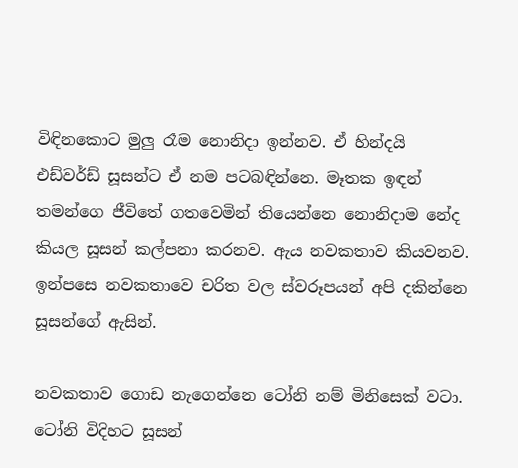විඳිනකොට මුලු රෑම නොනිදා ඉන්නව. ඒ හින්දයි එඩ්වර්ඩ් සූසන්ට ඒ නම පටබඳින්නෙ. මෑතක ඉඳන් තමන්ගෙ ජීවිතේ ගතවෙමින් තියෙන්නෙ නොනිදාම නේද කියල සූසන් කල්පනා කරනව. ඇය නවකතාව කියවනව. ඉන්පසෙ නවකතාවෙ චරිත වල ස්වරූපයන් අපි දකින්නෙ සූසන්ගේ ඇසින්.

නවකතාව ගොඩ නැගෙන්නෙ ටෝනි නම් මිනිසෙක් වටා. ටෝනි විදිහට සූසන්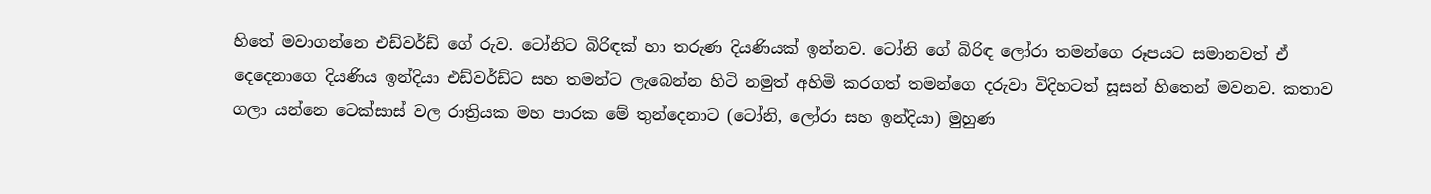හිතේ මවාගන්නෙ එඩ්වර්ඩ් ගේ රුව. ටෝනිට බිරිඳක් හා තරුණ දියණියක් ඉන්නව. ටෝනි ගේ බිරිඳ ලෝරා තමන්ගෙ රූපයට සමානවත් ඒ දෙදෙනාගෙ දියණිය ඉන්දියා එඩ්වර්ඩ්ට සහ තමන්ට ලැබෙන්න හිටි නමුත් අහිමි කරගත් තමන්ගෙ දරුවා විදිහටත් සූසන් හිතෙන් මවනව. කතාව ගලා යන්නෙ ටෙක්සාස් වල රාත්‍රියක මහ පාරක මේ තුන්දෙනාට (ටෝනි, ලෝරා සහ ඉන්දියා) මුහුණ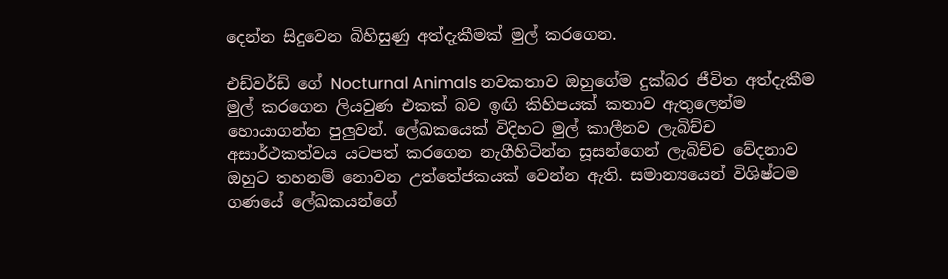දෙන්න සිදුවෙන බිහිසුණු අත්දැකීමක් මුල් කරගෙන.

එඩ්වර්ඩ් ගේ Nocturnal Animals නවකතාව ඔහුගේම දුක්බර ජීවිත අත්දැකීම මුල් කරගෙන ලියවුණ එකක් බව ඉඟි කිහිපයක් කතාව ඇතුලෙන්ම හොයාගන්න පුලුවන්. ලේඛකයෙක් විදිහට මුල් කාලීනව ලැබිච්ච අසාර්ථකත්වය යටපත් කරගෙන නැගීහිටින්න සූසන්ගෙන් ලැබිච්ච වේදනාව ඔහුට තහනම් නොවන උත්තේජකයක් වෙන්න ඇති. සමාන්‍යයෙන් විශිෂ්ටම ගණයේ ලේඛකයන්ගේ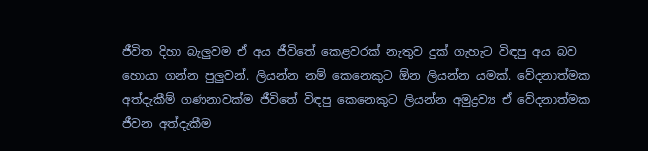ජීවිත දිහා බැලුවම ඒ අය ජීවිතේ කෙළවරක් නැතුව දුක් ගැහැට විඳපු අය බව හොයා ගන්න පුලුවන්. ලියන්න නම් කෙනෙකුට ඕන ලියන්න යමක්. වේදනාත්මක අත්දැකීම් ගණනාවක්ම ජීවිතේ විඳපු කෙනෙකුට ලියන්න අමුද්‍රව්‍ය ඒ වේදනාත්මක ජීවන අත්දැකීම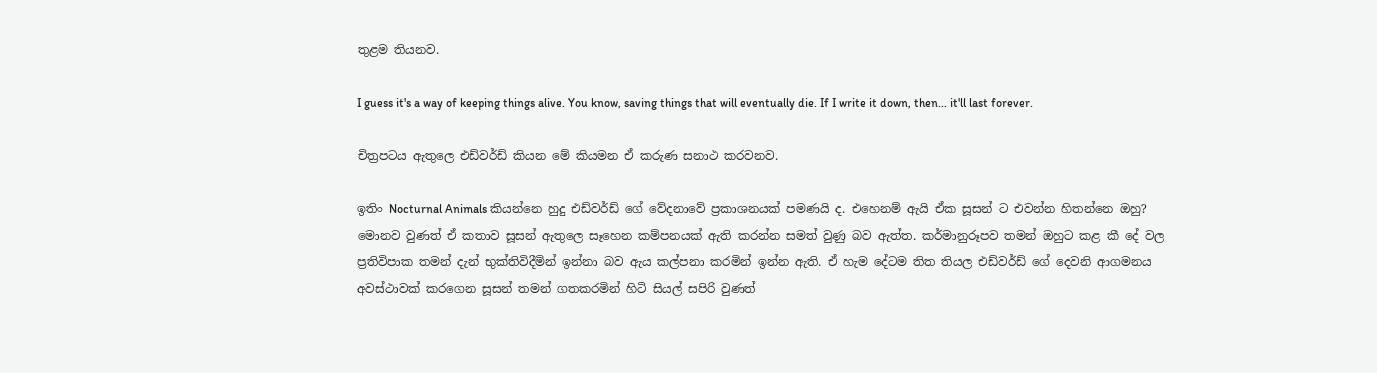තුළම තියනව.

I guess it's a way of keeping things alive. You know, saving things that will eventually die. If I write it down, then... it'll last forever.

චිත්‍රපටය ඇතුලෙ එඩ්වර්ඩ් කියන මේ කියමන ඒ කරුණ සනාථ කරවනව.

ඉතිං Nocturnal Animals කියන්නෙ හුදු එඩ්වර්ඩ් ගේ වේදනාවේ ප්‍රකාශනයක් පමණයි ද. එහෙනම් ඇයි ඒක සූසන් ට එවන්න හිතන්නෙ ඔහු? මොනව වුණත් ඒ කතාව සූසන් ඇතුලෙ සෑහෙන කම්පනයක් ඇති කරන්න සමත් වුණු බව ඇත්ත. කර්මානුරූපව තමන් ඔහුට කළ කී දේ වල ප්‍රතිවිපාක තමන් දැන් භුක්තිවිදීමින් ඉන්නා බව ඇය කල්පනා කරමින් ඉන්න ඇති. ඒ හැම දේටම තිත තියල එඩ්වර්ඩ් ගේ දෙවනි ආගමනය අවස්ථාවක් කරගෙන සූසන් තමන් ගතකරමින් හිටි සියල් සපිරි වුණත්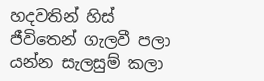හදවතින් හිස් ජීවිතෙන් ගැලවී පලා යන්න සැලසුම් කලා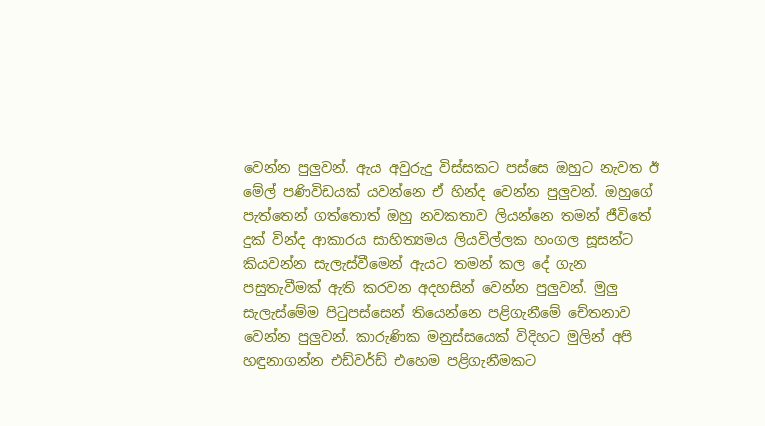වෙන්න පුලුවන්. ඇය අවුරුදු විස්සකට පස්සෙ ඔහුට නැවත ඊ මේල් පණිවිඩයක් යවන්නෙ ඒ හින්ද වෙන්න පුලුවන්. ඔහුගේ පැත්තෙන් ගත්තොත් ඔහු නවකතාව ලියන්නෙ තමන් ජීවිතේ දුක් වින්ද ආකාරය සාහිත්‍යමය ලියවිල්ලක හංගල සූසන්ට කියවන්න සැලැස්වීමෙන් ඇයට තමන් කල දේ ගැන පසුතැවීමක් ඇති කරවන අදහසින් වෙන්න පුලුවන්. මුලු සැලැස්මේම පිටුපස්සෙන් තියෙන්නෙ පළිගැනීමේ චේතනාව වෙන්න පුලුවන්. කාරුණික මනුස්සයෙක් විදිහට මුලින් අපි හඳුනාගන්න එඩ්වර්ඩ් එහෙම පළිගැනීමකට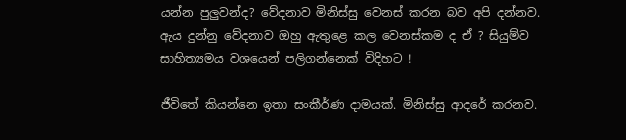යන්න පුලුවන්ද? වේදනාව මිනිස්සු වෙනස් කරන බව අපි දන්නව. ඇය දුන්නු වේදනාව ඔහු ඇතුළෙ කල වෙනස්කම ද ඒ ? සියුම්ව සාහිත්‍යමය වශයෙන් පලිගන්නෙක් විදිහට !

ජීවිතේ කියන්නෙ ඉතා සංකීර්ණ දාමයක්. මිනිස්සු ආදරේ කරනව.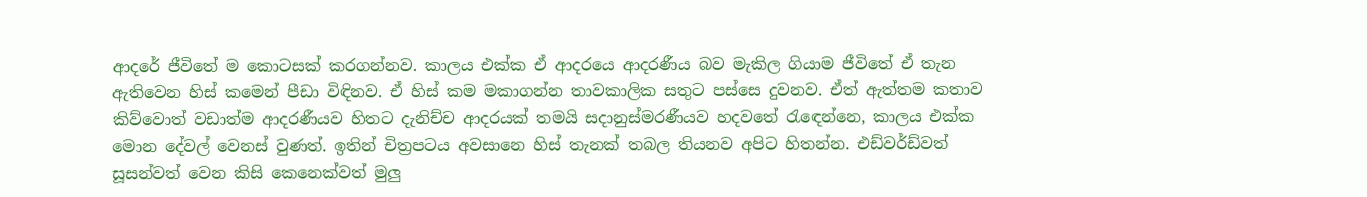ආදරේ ජීවිතේ ම කොටසක් කරගන්නව. කාලය එක්ක ඒ ආදරයෙ ආදරණීය බව මැකිල ගියාම ජීවිතේ ඒ තැන ඇතිවෙන හිස් කමෙන් පීඩා විඳිනව. ඒ හිස් කම මකාගන්න තාවකාලික සතුට පස්සෙ දුවනව. ඒත් ඇත්තම කතාව කිව්වොත් වඩාත්ම ආදරණීයව හිතට දැනිච්ච ආදරයක් තමයි සදානුස්මරණීයව හදවතේ රැඳෙන්නෙ, කාලය එක්ක මොන දේවල් වෙනස් වුණත්. ඉතින් චිත්‍රපටය අවසානෙ හිස් තැනක් තබල තියනව අපිට හිතන්න. එඩ්වර්ඩ්වත් සූසන්වත් වෙන කිසි කෙනෙක්වත් මුලු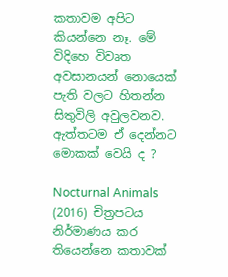කතාවම අපිට කියන්නෙ නෑ. මේ විදිහෙ විවෘත අවසානයන් නොයෙක් පැති වලට හිතන්න සිතුවිලි අවුලවනව. ඇත්තටම ඒ දෙන්නට මොකක් වෙයි ද ?

Nocturnal Animals (2016) චිත්‍රපටය නිර්මාණය කර තියෙන්නෙ කතාවක්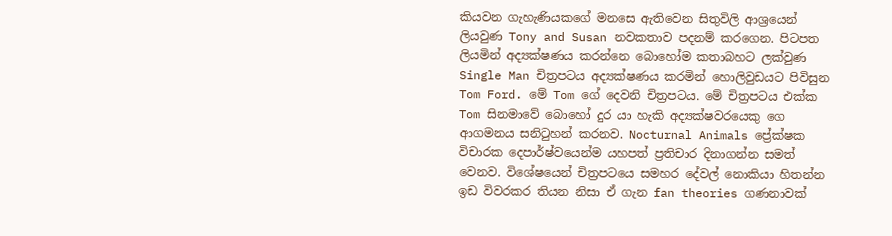කියවන ගැහැණියකගේ මනසෙ ඇතිවෙන සිතුවිලි ආශ්‍රයෙන් ලියවුණ Tony and Susan නවකතාව පදනම් කරගෙන. පිටපත ලියමින් අද්‍යක්ෂණය කරන්නෙ බොහෝම කතාබහට ලක්වුණ Single Man චිත්‍රපටය අද්‍යක්ෂණය කරමින් හොලිවුඩයට පිවිසුන Tom Ford. මේ Tom ගේ දෙවනි චිත්‍රපටය. මේ චිත්‍රපටය එක්ක Tom සිනමාවේ බොහෝ දුර යා හැකි අද්‍යක්ෂවරයෙකු ගෙ ආගමනය සනිටුහන් කරනව. Nocturnal Animals ප්‍රේක්ෂක විචාරක දෙපාර්ෂ්වයෙන්ම යහපත් ප්‍රතිචාර දිනාගන්න සමත් වෙනව. විශේෂයෙන් චිත්‍රපටයෙ සමහර දේවල් නොකියා හිතන්න ඉඩ විවරකර තියන නිසා ඒ ගැන fan theories ගණනාවක්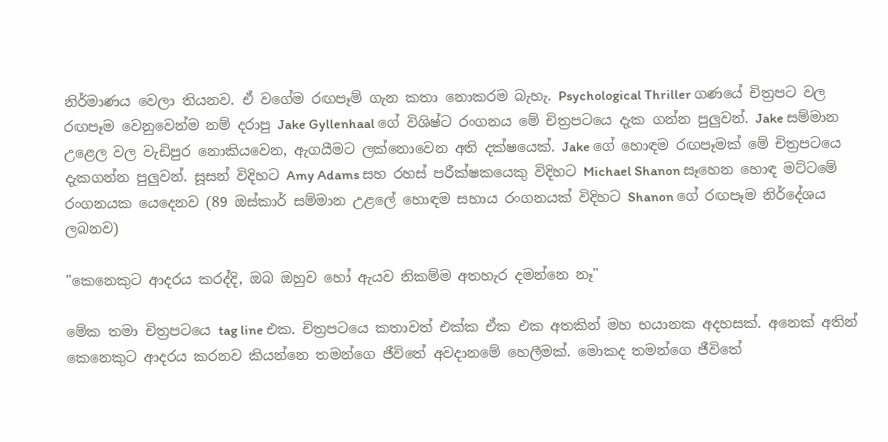නිර්මාණය වෙලා තියනව. ඒ වගේම රඟපෑම් ගැන කතා නොකරම බැහැ. Psychological Thriller ගණයේ චිත්‍රපට වල රඟපෑම වෙනුවෙන්ම නම් දරාපු Jake Gyllenhaal ගේ විශිෂ්ට රංගනය මේ චිත්‍රපටයෙ දැක ගන්න පුලුවන්. Jake සම්මාන උළෙල වල වැඩිපුර නොකියවෙන, ඇගයීමට ලක්නොවෙන අති දක්ෂයෙක්. Jake ගේ හොඳම රඟපෑමක් මේ චිත්‍රපටයෙ දැකගන්න පුලුවන්. සූසන් විදිහට Amy Adams සහ රහස් පරීක්ෂකයෙකු විදිහට Michael Shanon සෑහෙන හොඳ මට්ටමේ රංගනයක යෙදෙනව (89 ඔස්කාර් සම්මාන උළලේ හොඳම සහාය රංගනයක් විදිහට Shanon ගේ රඟපෑම නිර්දේශය ලබනව)

"කෙනෙකුට ආදරය කරද්දි, ඔබ ඔහුව හෝ ඇයව නිකම්ම අතහැර දමන්නෙ නෑ"

මේක තමා චිත්‍රපටයෙ tag line එක. චිත්‍රපටයෙ කතාවත් එක්ක ඒක එක අතකින් මහ භයානක අදහසක්. අනෙක් අතින් කෙනෙකුට ආදරය කරනව කියන්නෙ තමන්ගෙ ජීවිතේ අවදානමේ හෙලීමක්. මොකද තමන්ගෙ ජීවිතේ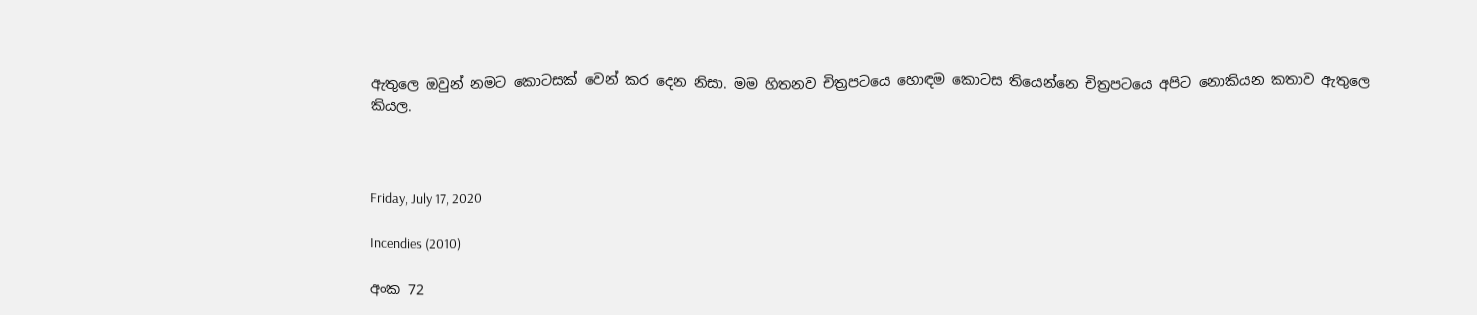ඇතුලෙ ඔවුන් නමට කොටසක් වෙන් කර දෙන නිසා. මම හිතනව චිත්‍රපටයෙ හොඳම කොටස තියෙන්නෙ චිත්‍රපටයෙ අපිට නොකියන කතාව ඇතුලෙ කියල.



Friday, July 17, 2020

Incendies (2010)

අංක 72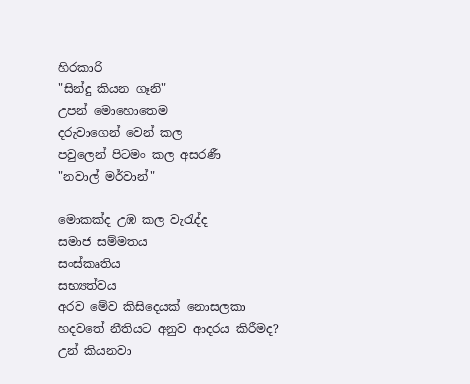හිරකාරි
"සින්දු කියන ගෑනි"
උපන් මොහොතෙම
දරුවාගෙන් වෙන් කල
පවුලෙන් පිටමං කල අසරණී
"නවාල් මර්වාන්"

මොකක්ද උඹ කල වැරැද්ද
සමාජ සම්මතය
සංස්කෘතිය
සභ්‍යත්වය
අරව මේව කිසිදෙයක් නොසලකා
හදවතේ නීතියට අනුව ආදරය කිරීමද?
උන් කියනවා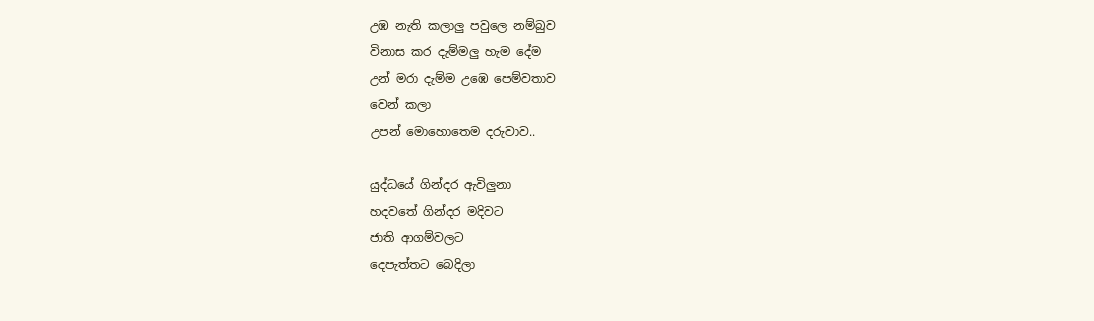උඹ නැති කලාලු පවුලෙ නම්බුව
විනාස කර දැම්මලු හැම දේම
උන් මරා දැම්ම උඹෙ පෙම්වතාව
වෙන් කලා
උපන් මොහොතෙම දරුවාව..

යුද්ධයේ ගින්දර ඇවිලුනා
හදවතේ ගින්දර මදිවට
ජාති ආගම්වලට
දෙපැත්තට බෙදිලා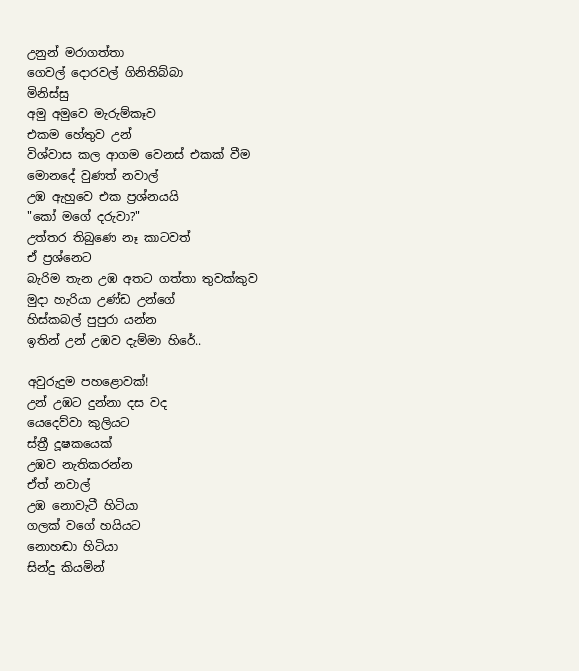උනුන් මරාගත්තා
ගෙවල් දොරවල් ගිනිතිබ්බා
මිනිස්සු
අමු අමුවෙ මැරුම්කෑව
එකම හේතුව උන්
විශ්වාස කල ආගම වෙනස් එකක් වීම
මොනදේ වුණත් නවාල්
උඹ ඇහුවෙ එක ප්‍රශ්නයයි
"කෝ මගේ දරුවා?"
උත්තර තිබුණෙ නෑ කාටවත්
ඒ ප්‍රශ්නෙට
බැරිම තැන උඹ අතට ගත්තා තුවක්කුව
මුදා හැරියා උණ්ඩ උන්ගේ
හිස්කබල් පුපුරා යන්න
ඉතින් උන් උඹව දැම්මා හිරේ..

අවුරුදුම පහළොවක්!
උන් උඹට දුන්නා දස වද
යෙදෙව්වා කුලියට
ස්ත්‍රී දූෂකයෙක්
උඹව නැතිකරන්න
ඒත් නවාල්
උඹ නොවැටී හිටියා
ගලක් වගේ හයියට
නොහඬා හිටියා
සින්දු කියමින්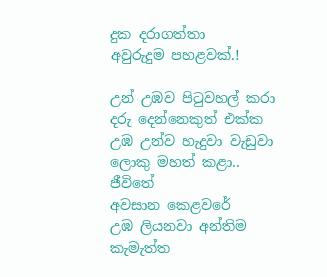දුක දරාගත්තා
අවුරුදුම පහළවක්.!

උන් උඹව පිටුවහල් කරා
දරු දෙන්නෙකුත් එක්ක
උඹ උන්ව හැදුවා වැඩුවා
ලොකු මහත් කළා..
ජීවිතේ
අවසාන කෙළවරේ
උඹ ලියනවා අන්තිම කැමැත්ත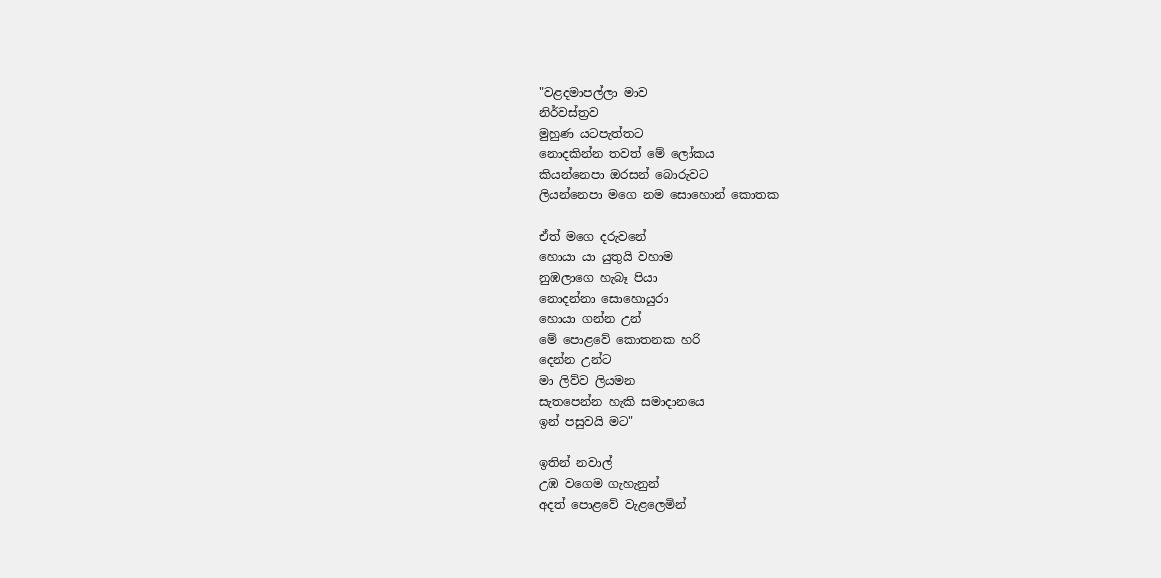"වළදමාපල්ලා මාව
නිර්වස්ත්‍රව
මුහුණ යටපැත්තට
නොදකින්න තවත් මේ ලෝකය
කියන්නෙපා ඔරසන් බොරුවට
ලියන්නෙපා මගෙ නම සොහොන් කොතක

ඒත් මගෙ දරුවනේ
හොයා යා යුතුයි වහාම
නුඹලාගෙ හැබෑ පියා
නොදන්නා සොහොයුරා
හොයා ගන්න උන්
මේ පොළවේ කොතනක හරි
දෙන්න උන්ට
මා ලිව්ව ලියමන
සැතපෙන්න හැකි සමාදානයෙ
ඉන් පසුවයි මට"

ඉතින් නවාල්
උඹ වගෙම ගැහැනුන්
අදත් පොළවේ වැළලෙමින්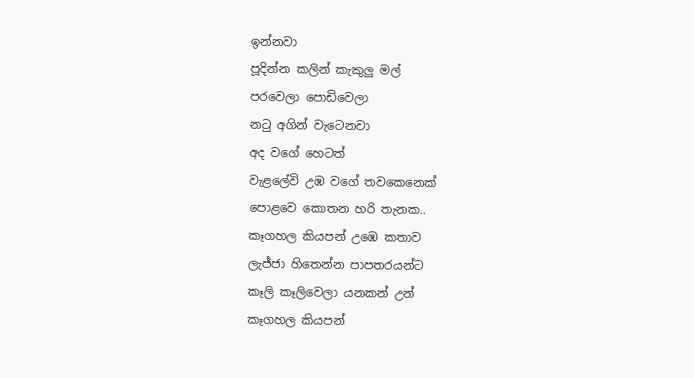ඉන්නවා
පූදින්න කලින් කැකුලු මල්
පරවෙලා පොඩිවෙලා
නටු අගින් වැටෙනවා
අද වගේ හෙටත්
වැළලේවි උඹ වගේ තවකෙනෙක්
පොළවෙ කොතන හරි තැනක..
කෑගහල කියපන් උඹෙ කතාව
ලැජ්ජා හිතෙන්න පාපතරයන්ට
කෑලි කෑලිවෙලා යනකන් උන්
කෑගහල කියපන්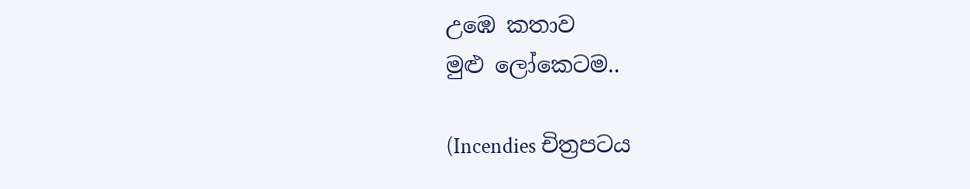උඹෙ කතාව
මුළු ලෝකෙටම..

(Incendies චිත්‍රපටය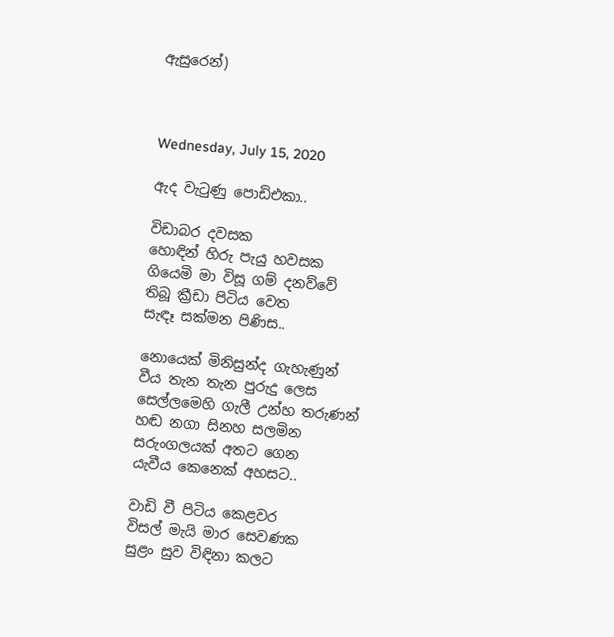ඇසුරෙන්)



Wednesday, July 15, 2020

ඇද වැටුණු පොඩිඑකා..

විඩාබර දවසක
හොඳින් හිරු පැයු හවසක
ගියෙමි මා විසූ ගම් දනව්වේ
තිබූ ක්‍රීඩා පිටිය වෙත
සැඳෑ සක්මන පිණිස..

නොයෙක් මිනිසුන්ද ගැහැණුන්
වීය තැන තැන පුරුදු ලෙස
සෙල්ලමෙහි ගැලී උන්හ තරුණන්
හඬ නගා සිනහ සලමින
සරුංගලයක් අතට ගෙන
යැවීය කෙනෙක් අහසට..

වාඩි වී පිටිය කෙළවර
විසල් මැයි මාර සෙවණක
සුළං සුව විඳිනා කලට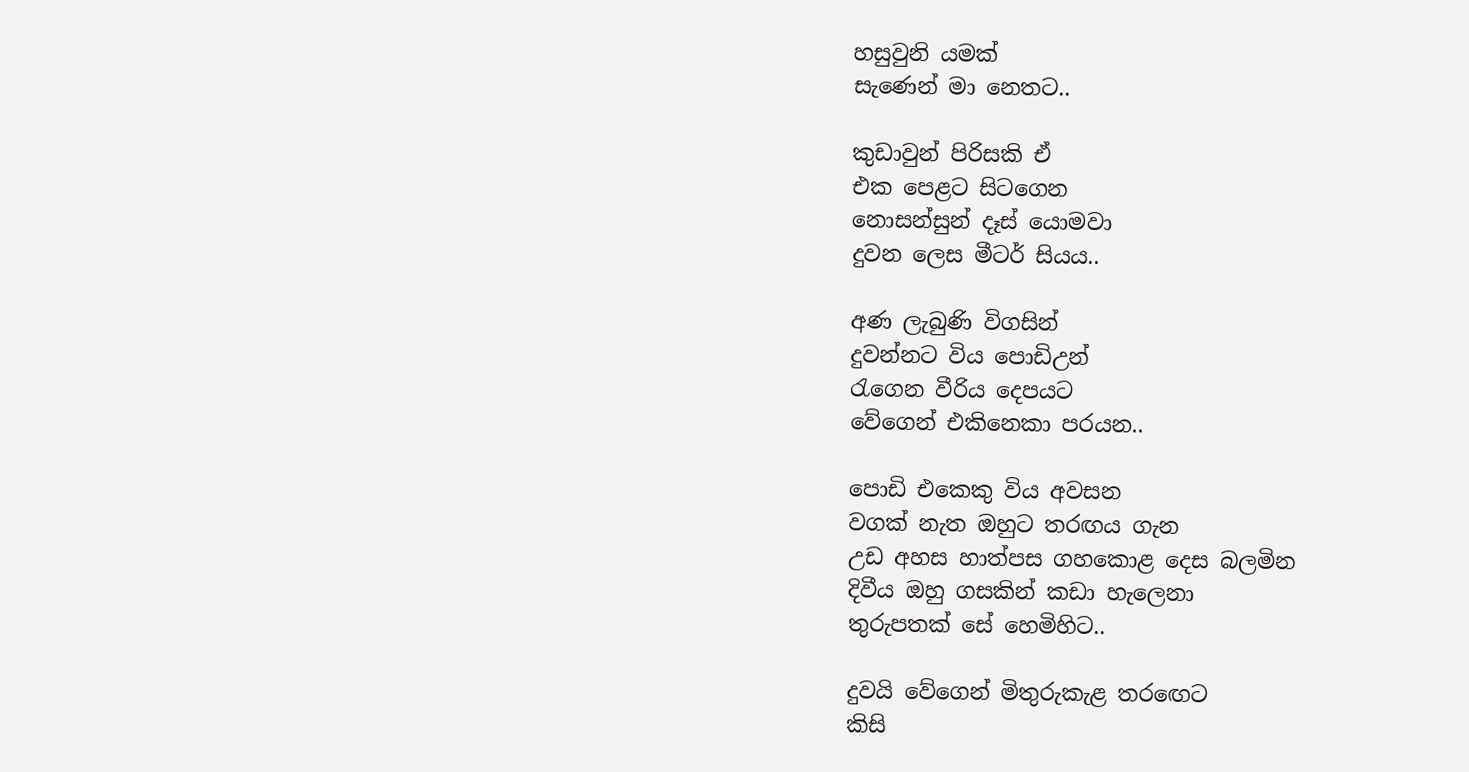හසුවුනි යමක්
සැණෙන් මා නෙතට..

කුඩාවුන් පිරිසකි ඒ
එක පෙළට සිටගෙන
නොසන්සුන් දෑස් යොමවා
දුවන ලෙස මීටර් සියය..

අණ ලැබුණි විගසින්
දුවන්නට විය පොඩිඋන්
රැගෙන වීරිය දෙපයට
වේගෙන් එකිනෙකා පරයන..

පොඩි එකෙකු විය අවසන
වගක් නැත ඔහුට තරඟය ගැන
උඩ අහස හාත්පස ගහකොළ දෙස බලමින
දිවීය ඔහු ගසකින් කඩා හැලෙනා
තුරුපතක් සේ හෙමිහිට..

දුවයි වේගෙන් මිතුරුකැළ තරඟෙට
කිසි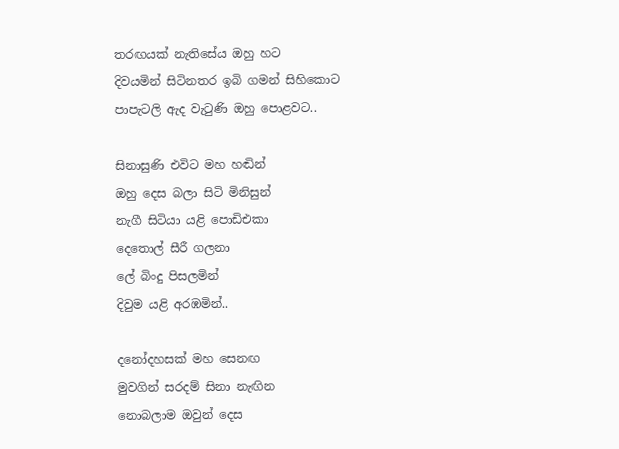තරඟයක් නැතිසේය ඔහු හට
දිවයමින් සිටිනතර ඉබි ගමන් සිහිකොට
පාපැටලි ඇද වැටුණි ඔහු පොළවට..

සිනාසුණි එවිට මහ හඬින්
ඔහු දෙස බලා සිටි මිනිසුන්
නැගී සිටියා යළි පොඩිඑකා
දෙතොල් සීරී ගලනා
ලේ බිංදු පිසලමින්
දිවුම යළි අරඹමින්..

දනෝදහසක් මහ සෙනඟ
මුවගින් සරදම් සිනා නැඟින
නොබලාම ඔවුන් දෙස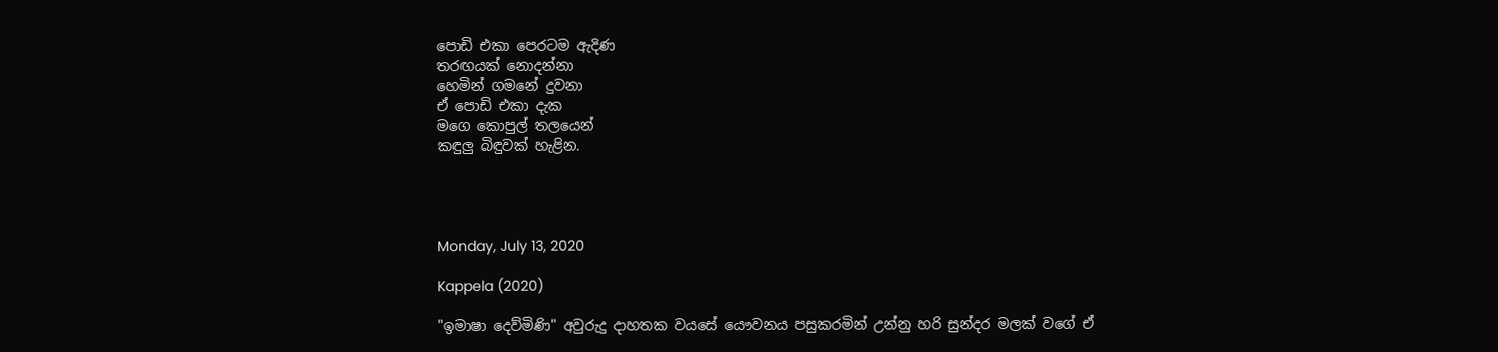පොඩි එකා පෙරටම ඇදිණ
තරඟයක් නොදන්නා
හෙමින් ගමනේ දුවනා
ඒ පොඩි එකා දැක
මගෙ කොපුල් තලයෙන්
කඳුලු බිඳුවක් හැළින.




Monday, July 13, 2020

Kappela (2020)

"ඉමාෂා දෙව්මිණි" අවුරුදු දාහතක වයසේ යෞවනය පසුකරමින් උන්නු හරි සුන්දර මලක් වගේ ඒ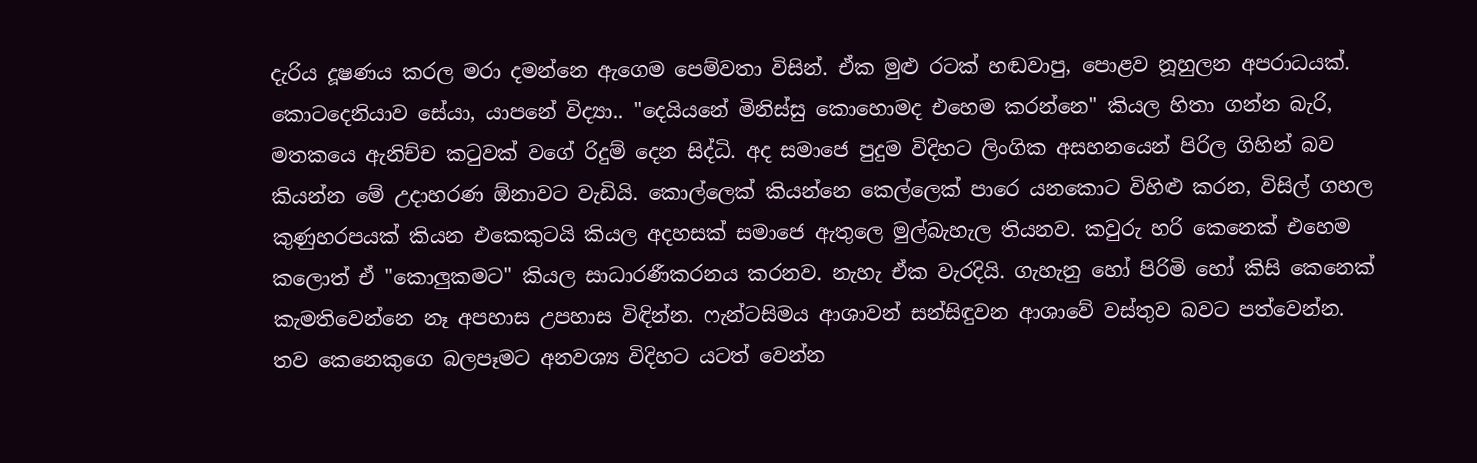දැරිය දූෂණය කරල මරා දමන්නෙ ඇගෙම පෙම්වතා විසින්. ඒක මුළු රටක් හඬවාපු, පොළව නූහුලන අපරාධයක්. කොටදෙනියාව සේයා, යාපනේ විද්‍යා.. "දෙයියනේ මිනිස්සු කොහොමද එහෙම කරන්නෙ" කියල හිතා ගන්න බැරි, මතකයෙ ඇනිච්ච කටුවක් වගේ රිදුම් දෙන සිද්ධි. අද සමාජෙ පුදුම විදිහට ලිංගික අසහනයෙන් පිරිල ගිහින් බව කියන්න මේ උදාහරණ ඕනාවට වැඩියි. කොල්ලෙක් කියන්නෙ කෙල්ලෙක් පාරෙ යනකොට විහිළු කරන, විසිල් ගහල කුණුහරපයක් කියන එකෙකුටයි කියල අදහසක් සමාජෙ ඇතුලෙ මුල්බැහැල තියනව. කවුරු හරි කෙනෙක් එහෙම කලොත් ඒ "කොලුකමට" කියල සාධාරණීකරනය කරනව. නැහැ ඒක වැරදියි. ගැහැනු හෝ පිරිමි හෝ කිසි කෙනෙක් කැමතිවෙන්නෙ නෑ අපහාස උපහාස විඳින්න. ෆැන්ටසිමය ආශාවන් සන්සිඳුවන ආශාවේ වස්තුව බවට පත්වෙන්න. තව කෙනෙකුගෙ බලපෑමට අනවශ්‍ය විදිහට යටත් වෙන්න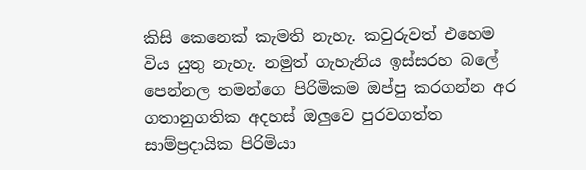කිසි කෙනෙක් කැමති නැහැ. කවුරුවත් එහෙම විය යුතු නැහැ. නමුත් ගැහැනිය ඉස්සරහ බලේ පෙන්නල තමන්ගෙ පිරිමිකම ඔප්පු කරගන්න අර ගතානුගතික අදහස් ඔලුවෙ පුරවගත්ත සාම්ප්‍රදායික පිරිමියා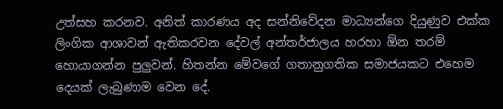උත්සහ කරනව. අනිත් කාරණය අද සන්නිවේදන මාධ්‍යන්ගෙ දියුණුව එක්ක ලිංගික ආශාවන් ඇතිකරවන දේවල් අන්තර්ජාලය හරහා ඕන තරම් හොයාගන්න පුලුවන්. හිතන්න මේවගේ ගතානුගතික සමාජයකට එහෙම දෙයක් ලැබුණාම වෙන දේ.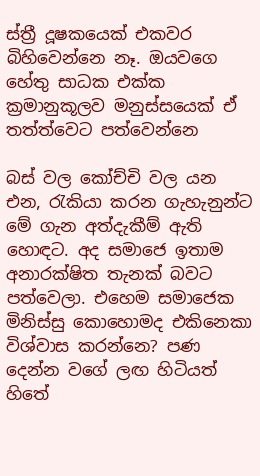ස්ත්‍රී දූෂකයෙක් එකවර බිහිවෙන්නෙ නෑ. ඔයවගෙ හේතු සාධක එක්ක ක්‍රමානුකූලව මනුස්සයෙක් ඒ තත්ත්වෙට පත්වෙන්නෙ

බස් වල කෝච්චි වල යන එන, රැකියා කරන ගැහැනුන්ට මේ ගැන අත්දැකීම් ඇති හොඳට. අද සමාජෙ ඉතාම අනාරක්ෂිත තැනක් බවට පත්වෙලා. එහෙම සමාජෙක මිනිස්සු කොහොමද එකිනෙකා විශ්වාස කරන්නෙ? පණ දෙන්න වගේ ලඟ හිටියත් හිතේ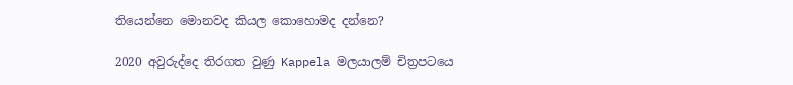තියෙන්නෙ මොනවද කියල කොහොමද දන්නෙ?

2020 අවුරුද්දෙ තිරගත වුණු Kappela මලයාලම් චිත්‍රපටයෙ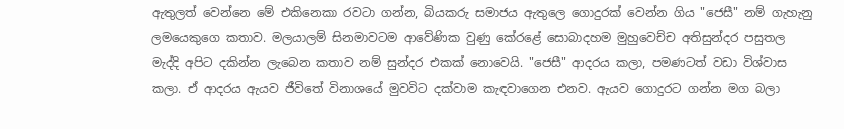ඇතුලත් වෙන්නෙ මේ එකිනෙකා රවටා ගන්න, බියකරු සමාජය ඇතුලෙ ගොදුරක් වෙන්න ගිය "ජෙසී" නම් ගැහැනු ලමයෙකුගෙ කතාව. මලයාලම් සිනමාවටම ආවේණික වුණු කේරළේ සොබාදහම මුහුවෙච්ච අතිසුන්දර පසුතල මැද්දි අපිට දකින්න ලැබෙන කතාව නම් සුන්දර එකක් නොවෙයි. "ජෙසී" ආදරය කලා, පමණටත් වඩා විශ්වාස කලා. ඒ ආදරය ඇයව ජීවිතේ විනාශයේ මුවවිට දක්වාම කැඳවාගෙන එනව. ඇයව ගොදුරට ගන්න මග බලා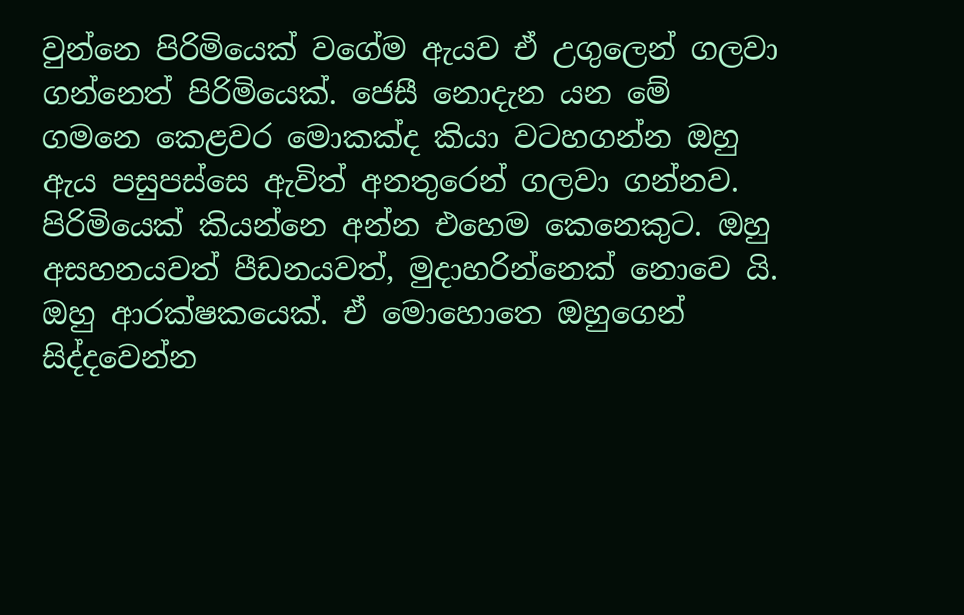වුන්නෙ පිරිමියෙක් වගේම ඇයව ඒ උගුලෙන් ගලවා ගන්නෙත් පිරිමියෙක්. ජෙසී නොදැන යන මේ ගමනෙ කෙළවර මොකක්ද කියා වටහගන්න ඔහු ඇය පසුපස්සෙ ඇවිත් අනතුරෙන් ගලවා ගන්නව. පිරිමියෙක් කියන්නෙ අන්න එහෙම කෙනෙකුට. ඔහු අසහනයවත් පීඩනයවත්, මුදාහරින්නෙක් නොවෙ යි. ඔහු ආරක්ෂකයෙක්. ඒ මොහොතෙ ඔහුගෙන් සිද්දවෙන්න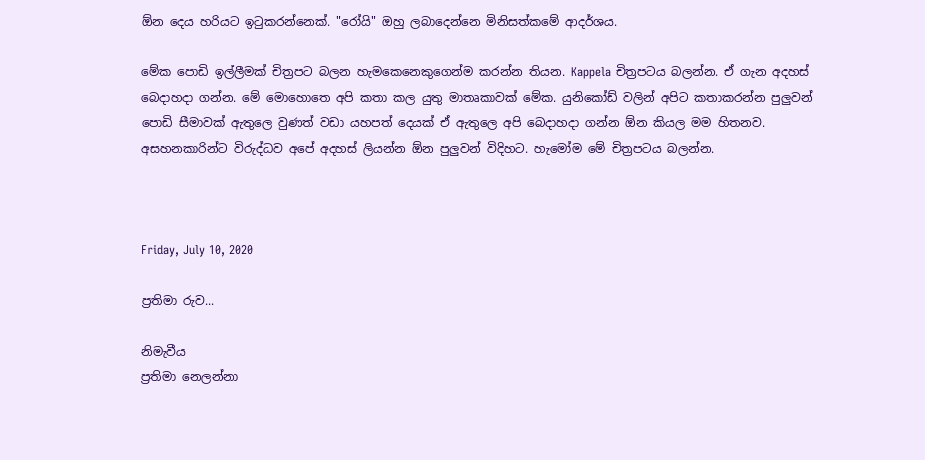ඕන දෙය හරියට ඉටුකරන්නෙක්. "රෝයි" ඔහු ලබාදෙන්නෙ මිනිසත්කමේ ආදර්ශය.

මේක පොඩි ඉල්ලීමක් චිත්‍රපට බලන හැමකෙනෙකුගෙන්ම කරන්න තියන. Kappela චිත්‍රපටය බලන්න. ඒ ගැන අදහස් බෙදාහදා ගන්න. මේ මොහොතෙ අපි කතා කල යුතු මාතෘකාවක් මේක. යුනිකෝඩ් වලින් අපිට කතාකරන්න පුලුවන් පොඩි සීමාවක් ඇතුලෙ වුණත් වඩා යහපත් දෙයක් ඒ ඇතුලෙ අපි බෙදාහදා ගන්න ඕන කියල මම හිතනව. අසහනකාරින්ට විරුද්ධව අපේ අදහස් ලියන්න ඕන පුලුවන් විදිහට. හැමෝම මේ චිත්‍රපටය බලන්න.



Friday, July 10, 2020

ප්‍රතිමා රුව...

නිමැවීය
ප්‍රතිමා නෙලන්නා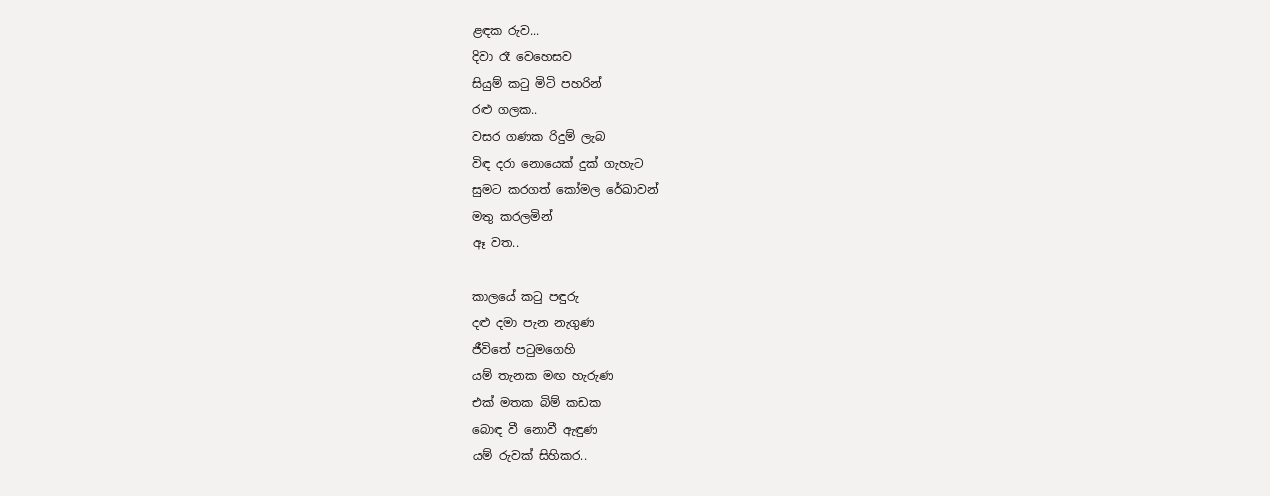ළඳක රුව...
දිවා රෑ වෙහෙසව
සියුම් කටු මිටි පහරින්
රළු ගලක..
වසර ගණක රිදුම් ලැබ
විඳ දරා නොයෙක් දුක් ගැහැට
සුමට කරගත් කෝමල රේඛාවන්
මතු කරලමින්
ඈ වත..

කාලයේ කටු පඳුරු
දළු දමා පැන නැගුණ
ජීවිතේ පටුමගෙහි
යම් තැනක මඟ හැරුණ
එක් මතක බිම් කඩක
බොඳ වී නොවී ඇඳුණ
යම් රුවක් සිහිකර..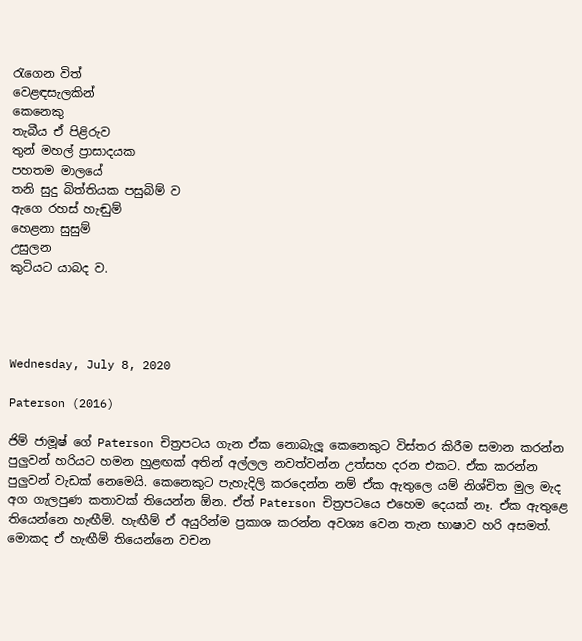රැගෙන විත්
වෙළඳසැලකින්
කෙනෙකු
තැබීය ඒ පිළිරුව
තුන් මහල් ප්‍රාසාදයක
පහතම මාලයේ
තනි සුදු බිත්තියක පසුබිම් ව
ඇගෙ රහස් හැඬුම්
හෙළනා සුසුම්
උසුලන
කුටියට යාබද ව.




Wednesday, July 8, 2020

Paterson (2016)

ජිම් ජාමූෂ් ගේ Paterson චිත්‍රපටය ගැන ඒක නොබැලූ කෙනෙකුට විස්තර කිරීම සමාන කරන්න පුලුවන් හරියට හමන හුළඟක් අතින් අල්ලල නවත්වන්න උත්සහ දරන එකට. ඒක කරන්න පුලුවන් වැඩක් නෙමෙයි. කෙනෙකුට පැහැදිලි කරදෙන්න නම් ඒක ඇතුලෙ යම් නිශ්චිත මුල මැද අග ගැලපුණ කතාවක් තියෙන්න ඕන. ඒත් Paterson චිත්‍රපටයෙ එහෙම දෙයක් නෑ. ඒක ඇතුළෙ තියෙන්නෙ හැඟීම්. හැඟීම් ඒ අයුරින්ම ප්‍රකාශ කරන්න අවශ්‍ය වෙන තැන භාෂාව හරි අසමත්. මොකද ඒ හැඟීම් තියෙන්නෙ වචන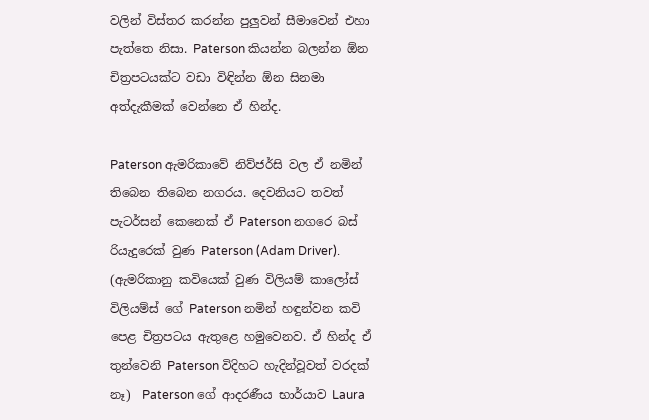වලින් විස්තර කරන්න පුලුවන් සීමාවෙන් එහා පැත්තෙ නිසා. Paterson කියන්න බලන්න ඕන චිත්‍රපටයක්ට වඩා විඳින්න ඕන සිනමා අත්දැකීමක් වෙන්නෙ ඒ හින්ද.

Paterson ඇමරිකාවේ නිව්ජර්සි වල ඒ නමින් තිබෙන තිබෙන නගරය. දෙවනියට තවත් පැටර්සන් කෙනෙක් ඒ Paterson නගරෙ බස් රියැදුරෙක් වුණ Paterson (Adam Driver). (ඇමරිකානු කවියෙක් වුණ විලියම් කාලෝස් විලියම්ස් ගේ Paterson නමින් හඳුන්වන කවි පෙළ චිත්‍රපටය ඇතුළෙ හමුවෙනව. ඒ හින්ද ඒ තුන්වෙනි Paterson විදිහට හැදින්වූවත් වරදක් නෑ)  Paterson ගේ ආදරණීය භාර්යාව Laura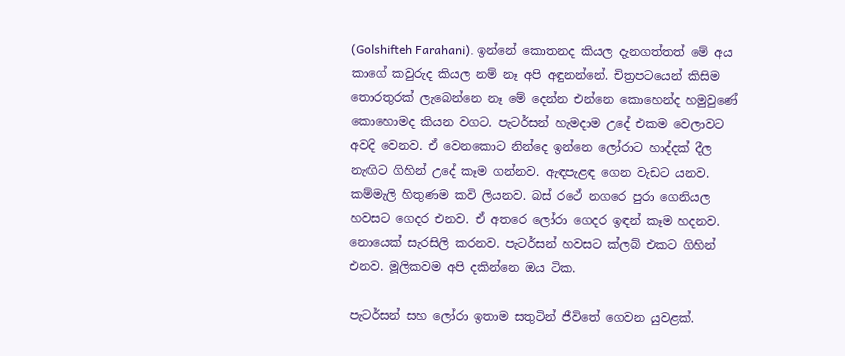(Golshifteh Farahani). ඉන්නේ කොතනද කියල දැනගත්තත් මේ අය කාගේ කවුරුද කියල නම් නෑ අපි අඳුනන්නේ. චිත්‍රපටයෙන් කිසිම තොරතුරක් ලැබෙන්නෙ නෑ මේ දෙන්න එන්නෙ කොහෙන්ද හමුවුණේ කොහොමද කියන වගට. පැටර්සන් හැමදාම උදේ එකම වෙලාවට අවදි වෙනව. ඒ වෙනකොට නින්දෙ ඉන්නෙ ලෝරාට හාද්දක් දීල නැඟිට ගිහින් උදේ කෑම ගන්නව. ඇඳපැළඳ ගෙන වැඩට යනව. කම්මැලි හිතුණම කවි ලියනව. බස් රථේ නගරෙ පුරා ගෙනියල හවසට ගෙදර එනව. ඒ අතරෙ ලෝරා ගෙදර ඉඳන් කෑම හදනව. නොයෙක් සැරසිලි කරනව. පැටර්සන් හවසට ක්ලබ් එකට ගිහින් එනව. මූලිකවම අපි දකින්නෙ ඔය ටික.

පැටර්සන් සහ ලෝරා ඉතාම සතුටින් ජීවිතේ ගෙවන යුවළක්.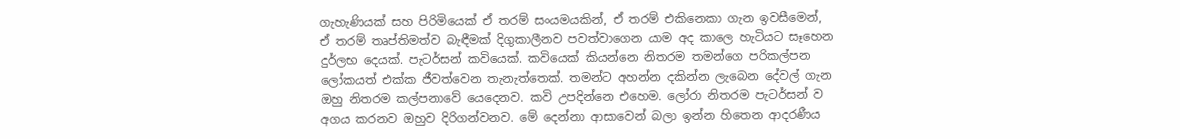ගැහැණියක් සහ පිරිමියෙක් ඒ තරම් සංයමයකින්, ඒ තරම් එකිනෙකා ගැන ඉවසීමෙන්, ඒ තරම් තෘප්තිමත්ව බැඳීමක් දිගුකාලීනව පවත්වාගෙන යාම අද කාලෙ හැටියට සෑහෙන දුර්ලභ දෙයක්. පැටර්සන් කවියෙක්. කවියෙක් කියන්නෙ නිතරම තමන්ගෙ පරිකල්පන ලෝකයත් එක්ක ජීවත්වෙන තැනැත්තෙක්. තමන්ට අහන්න දකින්න ලැබෙන දේවල් ගැන ඔහු නිතරම කල්පනාවේ යෙදෙනව. කවි උපදින්නෙ එහෙම. ලෝරා නිතරම පැටර්සන් ව අගය කරනව ඔහුව දිරිගන්වනව. මේ දෙන්නා ආසාවෙන් බලා ඉන්න හිතෙන ආදරණීය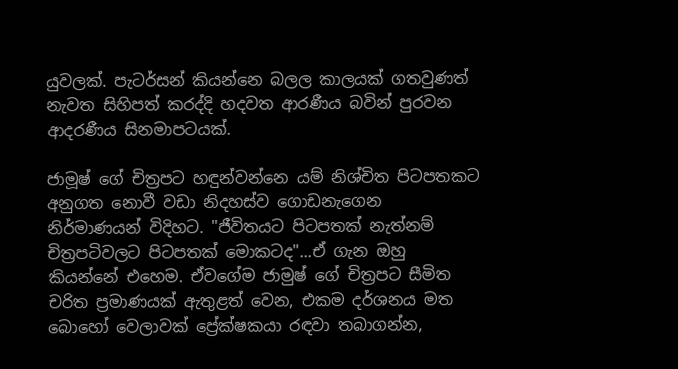යුවලක්. පැටර්සන් කියන්නෙ බලල කාලයක් ගතවුණත් නැවත සිහිපත් කරද්දි හදවත ආරණීය බවින් පුරවන ආදරණීය සිනමාපටයක්.

ජාමූෂ් ගේ චිත්‍රපට හඳුන්වන්නෙ යම් නිශ්චිත පිටපතකට අනුගත නොවී වඩා නිදහස්ව ගොඩනැගෙන නිර්මාණයන් විදිහට. "ජීවිතයට පිටපතක් නැත්නම් චිත්‍රපටිවලට පිටපතක් මොකටද"...ඒ ගැන ඔහු කියන්නේ එහෙම. ඒවගේම ජාමුෂ් ගේ චිත්‍රපට සීමිත චරිත ප්‍රමාණයක් ඇතුළත් වෙන, එකම දර්ශනය මත බොහෝ වෙලාවක් ප්‍රේක්ෂකයා රඳවා තබාගන්න,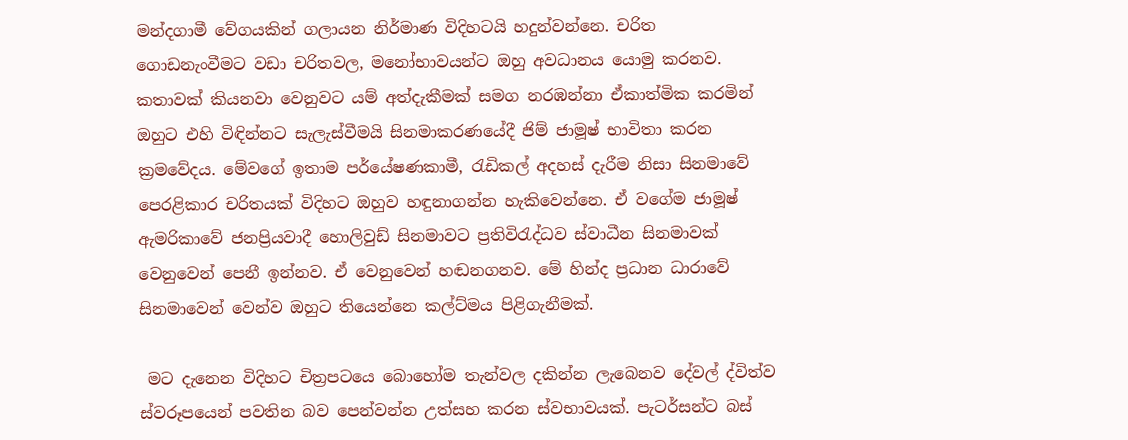මන්දගාමී වේගයකින් ගලායන නිර්මාණ විදිහටයි හදුන්වන්නෙ. චරිත ගොඩනැංවීමට වඩා චරිතවල, මනෝභාවයන්ට ඔහු අවධානය යොමු කරනව. කතාවක් කියනවා වෙනුවට යම් අත්දැකීමක් සමග නරඹන්නා ඒකාත්මික කරමින් ඔහුට එහි විඳින්නට සැලැස්වීමයි සිනමාකරණයේදී ජිම් ජාමූෂ් භාවිතා කරන ක්‍රමවේදය. මේවගේ ඉතාම පර්යේෂණකාමී, රැඩිකල් අදහස් දැරීම නිසා සිනමාවේ පෙරළිකාර චරිතයක් විදිහට ඔහුව හඳුනාගන්න හැකිවෙන්නෙ. ඒ වගේම ජාමූෂ් ඇමරිකාවේ ජනප්‍රියවාදී හොලිවුඩ් සිනමාවට ප්‍රතිවිරැද්ධව ස්වාධීන සිනමාවක් වෙනුවෙන් පෙනී ඉන්නව. ඒ වෙනුවෙන් හඬනගනව. මේ හින්ද ප්‍රධාන ධාරාවේ සිනමාවෙන් වෙන්ව ඔහුට තියෙන්නෙ කල්ට්මය පිළිගැනීමක්.

 මට දැනෙන විදිහට චිත්‍රපටයෙ බොහෝම තැන්වල දකින්න ලැබෙනව දේවල් ද්විත්ව ස්වරූපයෙන් පවතින බව පෙන්වන්න උත්සහ කරන ස්වභාවයක්. පැටර්සන්ට බස්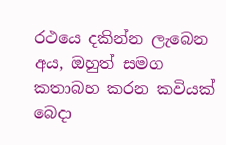රථයෙ දකින්න ලැබෙන අය, ඔහුත් සමග කතාබහ කරන කවියක් බෙදා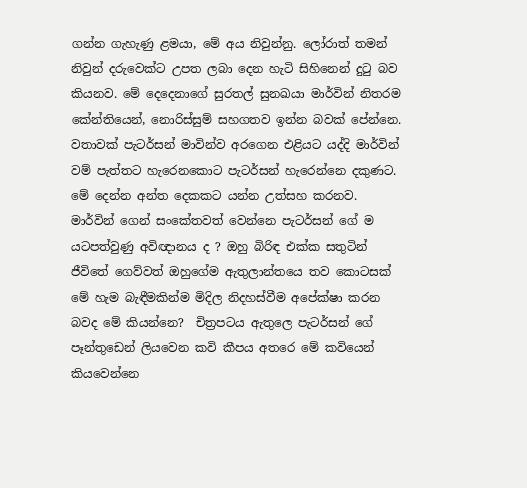ගන්න ගැහැණු ළමයා, මේ අය නිවුන්නු. ලෝරාත් තමන් නිවුන් දරුවෙක්ට උපත ලබා දෙන හැටි සිහිනෙන් දුටු බව කියනව. මේ දෙදෙනාගේ සුරතල් සුනඛයා මාර්වින් නිතරම කේන්තියෙන්, නොරිස්සුම් සහගතව ඉන්න බවක් පේන්නෙ. වතාවක් පැටර්සන් මාවින්ව අරගෙන එළියට යද්දි මාර්වින් වම් පැත්තට හැරෙනකොට පැටර්සන් හැරෙන්නෙ දකුණට. මේ දෙන්න අන්ත දෙකකට යන්න උත්සහ කරනව. මාර්වින් ගෙන් සංකේතවත් වෙන්නෙ පැටර්සන් ගේ ම යටපත්වුණු අවිඥානය ද ? ඔහු බිරිඳ එක්ක සතුටින් ජීවිතේ ගෙව්වත් ඔහුගේම ඇතුලාන්තයෙ තව කොටසක් මේ හැම බැඳීමකින්ම මිදිල නිදහස්වීම අපේක්ෂා කරන බවද මේ කියන්නෙ?  චිත්‍රපටය ඇතුලෙ පැටර්සන් ගේ පෑන්තුඩෙන් ලියවෙන කවි කීපය අතරෙ මේ කවියෙන් කියවෙන්නෙ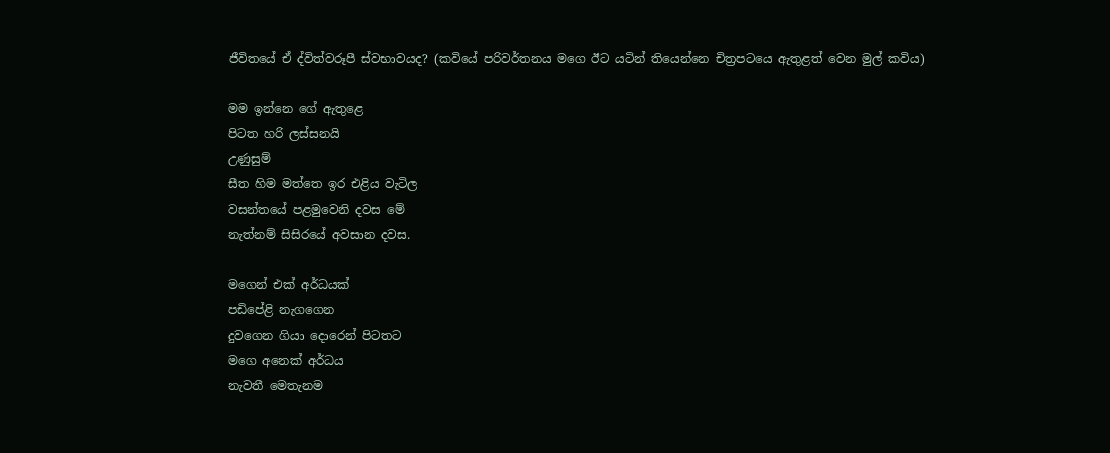ජීවිතයේ ඒ ද්විත්වරූපී ස්වභාවයද? (කවියේ පරිවර්තනය මගෙ ඊට යටින් තියෙන්නෙ චිත්‍රපටයෙ ඇතුළත් වෙන මුල් කවිය)

මම ඉන්නෙ ගේ ඇතුළෙ
පිටත හරි ලස්සනයි
උණුසුම්
සීත හිම මත්තෙ ඉර එළිය වැටිල
වසන්තයේ පළමුවෙනි දවස මේ
නැත්නම් සිසිරයේ අවසාන දවස.

මගෙන් එක් අර්ධයක්
පඩිපේළි නැගගෙන
දුවගෙන ගියා දොරෙන් පිටතට
මගෙ අනෙක් අර්ධය
නැවතී මෙතැනම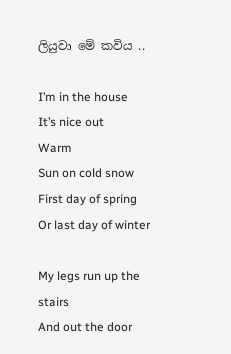ලියුවා මේ කවිය ..

I’m in the house
It’s nice out
Warm
Sun on cold snow
First day of spring
Or last day of winter

My legs run up the stairs
And out the door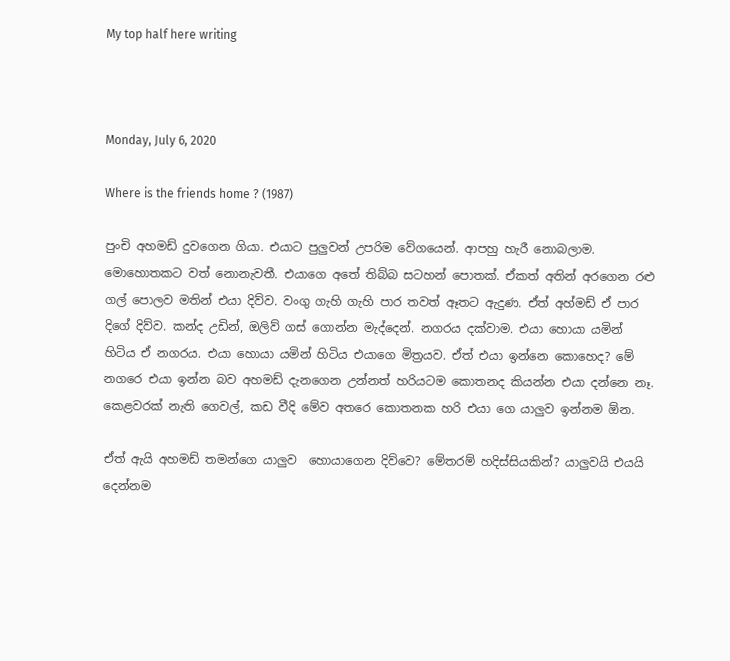My top half here writing



Monday, July 6, 2020

Where is the friends home ? (1987)

පුංචි අහමඩ් දුවගෙන ගියා. එයාට පුලුවන් උපරිම වේගයෙන්. ආපහු හැරී නොබලාම. මොහොතකට වත් නොනැවතී. එයාගෙ අතේ තිබ්බ සටහන් පොතක්. ඒකත් අතින් අරගෙන රළු ගල් පොලව මතින් එයා දිව්ව. වංගු ගැහි ගැහි පාර තවත් ඈතට ඇදුණ. ඒත් අහ්මඩ් ඒ පාර දිගේ දිව්ව. කන්ද උඩින්, ඔලිව් ගස් ගොන්න මැද්දෙන්. නගරය දක්වාම. එයා හොයා යමින් හිටිය ඒ නගරය. එයා හොයා යමින් හිටිය එයාගෙ මිත්‍රයව. ඒත් එයා ඉන්නෙ කොහෙද? මේ නගරෙ එයා ඉන්න බව අහමඩ් දැනගෙන උන්නත් හරියටම කොතනද කියන්න එයා දන්නෙ නෑ. කෙළවරක් නැති ගෙවල්, කඩ වීදි මේව අතරෙ කොතනක හරි එයා ගෙ යාලුව ඉන්නම ඕන.

ඒත් ඇයි අහමඩ් තමන්ගෙ යාලුව  හොයාගෙන දිව්වෙ? මේතරම් හදිස්සියකින්? යාලුවයි එයයි දෙන්නම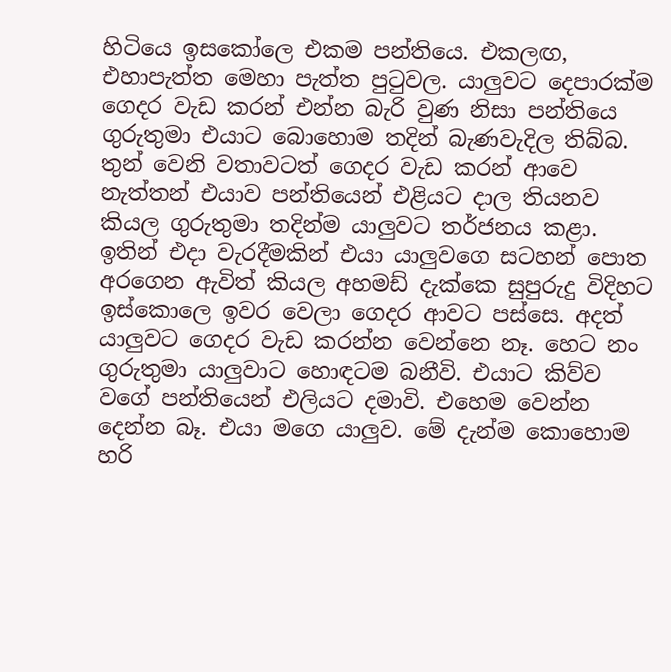හිටියෙ ඉසකෝලෙ එකම පන්තිය‍ෙ. එකලඟ, එහාපැත්ත මෙහා පැත්ත පුටුවල. යාලුවට දෙපාරක්ම ගෙදර වැඩ කරන් එන්න බැරි වුණ නිසා පන්තියෙ ගුරුතුමා එයාට බොහොම තදින් බැණවැදිල තිබ්බ. තුන් වෙනි වතාවටත් ගෙදර වැඩ කරන් ආවෙ නැත්තන් එයාව පන්තියෙන් එළියට දාල තියනව කියල ගුරුතුමා තදින්ම යාලුවට තර්ජනය කළා. ඉතින් එදා වැරදීමකින් එයා යාලුවගෙ සටහන් පොත අරගෙන ඇවිත් කියල අහමඩ් දැක්කෙ සුපුරුදු විදිහට ඉස්කොලෙ ඉවර වෙලා ගෙදර ආවට පස්සෙ. අදත් යාලුවට ගෙදර වැඩ කරන්න වෙන්නෙ නෑ. හෙට නං ගුරුතුමා යාලුවාට හොඳටම බනීවි. එයාට කිව්ව වගේ පන්තියෙන් එලියට දමාවි. එහෙම වෙන්න දෙන්න බෑ. එයා මගෙ යාලුව. මේ දැන්ම කොහොම හරි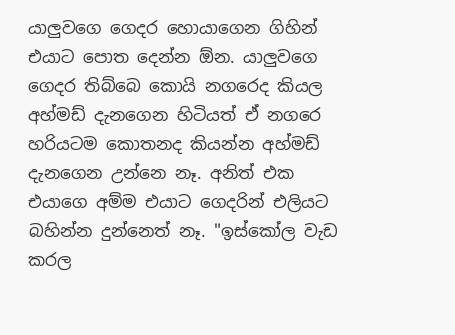යාලුවගෙ ගෙදර හොයාගෙන ගිහින් එයාට පොත දෙන්න ඕන. යාලුවගෙ ගෙදර තිබ්බෙ කොයි නගරෙද කියල අහ්මඩ් දැනගෙන හිටියත් ඒ නගරෙ හරියටම කොතනද කියන්න අහ්මඩ් දැනගෙන උන්නෙ නෑ. අනිත් එක එයාගෙ අම්ම එයාට ගෙදරින් එලියට බහින්න දුන්නෙත් නෑ. "ඉස්කෝල වැඩ කරල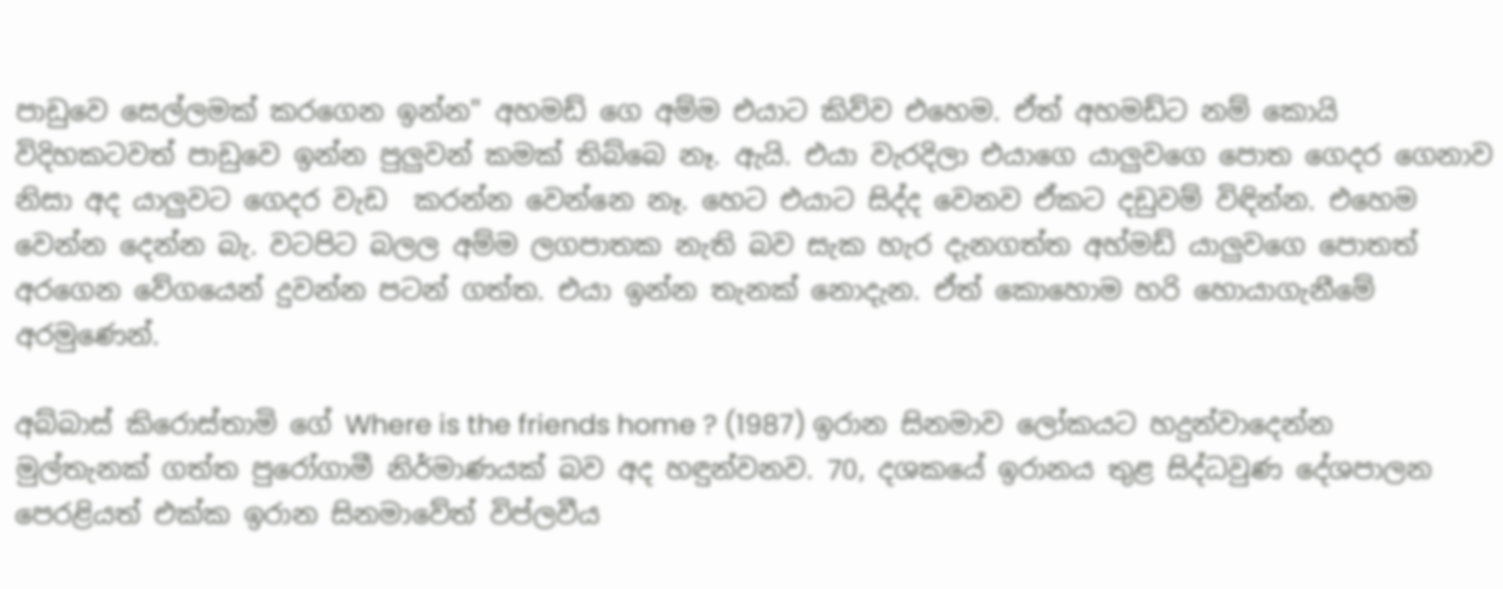පාඩුවෙ සෙල්ලමක් කරගෙන ඉන්න" අහමඩ් ගෙ අම්ම එයාට කිව්ව එහෙම. ඒත් අහමඩ්ට නම් කොයි විදිහකටවත් පාඩුවෙ ඉන්න පුලුවන් කමක් තිබ්බෙ නෑ. ඇයි. එයා වැරදිලා එයාගෙ යාලුවගෙ පොත ගෙදර ගෙනාව නිසා අද යාලුවට ගෙදර වැඩ  කරන්න වෙන්නෙ නෑ. හෙට එයාට සිද්ද වෙනව ඒකට දඩුවම් විඳින්න. එහෙම වෙන්න දෙන්න බැ. වටපිට බලල අම්ම ලගපාතක නැති බව සැක හැර දැනගත්ත අහ්මඩ් යාලුවගෙ පොතත් අරගෙන වේගයෙන් දුවන්න පටන් ගත්ත. එයා ඉන්න තැනක් නොදැන. ඒත් කොහොම හරි හොයාගැනීමේ අරමුණෙන්.

අබ්බාස් කිරොස්තාමි ගේ Where is the friends home ? (1987) ඉරාන සිනමාව ලෝකයට හදුන්වාදෙන්න මුල්තැනක් ගත්ත පුරෝගාමී නිර්මාණයක් බව අද හඳුන්වනව. 70, දශකයේ ඉරානය තුළ සිද්ධවුණ දේශපාලන පෙරළියත් එක්ක ඉරාන සිනමාවේත් විප්ලවීය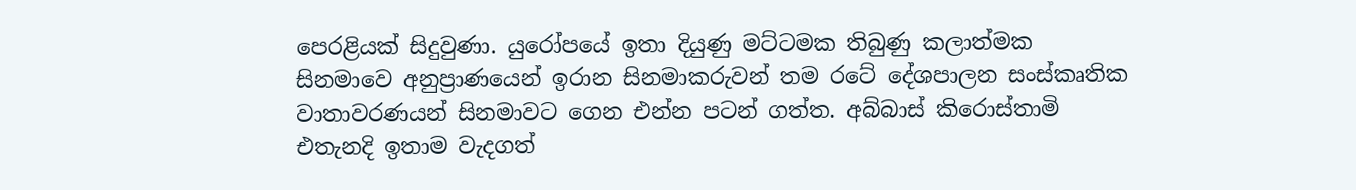පෙරළියක් සිදුවුණා. යුරෝපයේ ඉතා දියුණු මට්ටමක තිබුණු කලාත්මක සිනමාවෙ අනුප්‍රාණයෙන් ඉරාන සිනමාකරුවන් තම රටේ දේශපාලන සංස්කෘතික වාතාවරණයන් සිනමාවට ගෙන එන්න පටන් ගත්‍ත. අබ්බාස් කිරොස්තාමි එතැනදි ඉතාම වැදගත්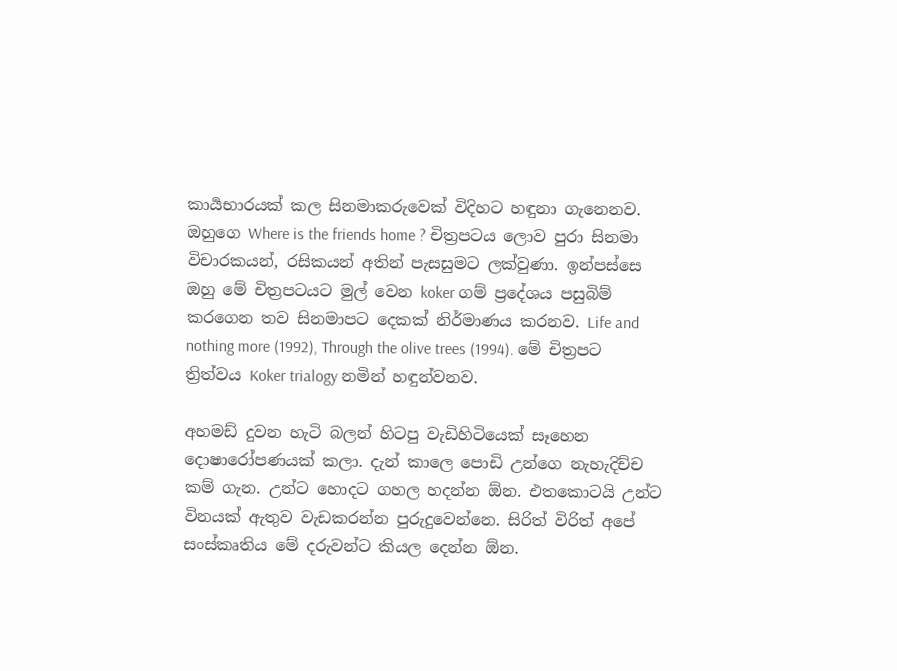කාර්‍යභාරයක් කල සිනමාකරුවෙක් විදිහට හඳුනා ගැනෙනව. ඔහුගෙ Where is the friends home ? චිත්‍රපටය ලොව පුරා සිනමා විචාරකයන්, රසිකයන් අතින් පැසසුමට ලක්වුණා. ඉන්පස්සෙ ඔහු මේ චිත්‍රපටයට මුල් වෙන koker ගම් ප්‍රදේශය පසුබිම් කරගෙන තව සිනමාපට දෙකක් නිර්මාණය කරනව. Life and nothing more (1992), Through the olive trees (1994). මේ චිත්‍රපට ත්‍රිත්වය Koker trialogy නමින් හඳුන්වනව.

අහමඩ් දුවන හැටි බලන් හිටපු වැඩිහිටියෙක් සෑහෙන දොෂාරෝපණයක් කලා. දැන් කාලෙ පොඩි උන්ගෙ නැහැදිච්ච කම් ගැන. උන්ට හොදට ගහල හදන්න ඕන. එතකොටයි උන්ට විනයක් ඇතුව වැඩකරන්න පුරුදුවෙන්නෙ. සිරිත් විරිත් අපේ සංස්කෘතිය මේ දරුවන්ට කියල දෙන්න ඕන.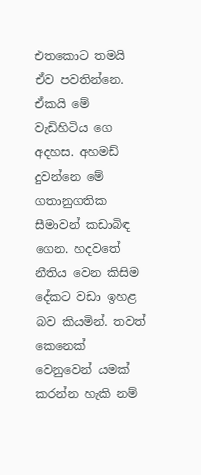එතකොට තමයි ඒව පවතින්නෙ. ඒකයි මේ වැඩිහිටිය ගෙ අදහස. අහමඩ් දුවන්නෙ මේ ගතානුගතික සීමාවන් කඩාබිඳ ගෙන. හදවතේ නීතිය වෙන කිසිම දේකට වඩා ඉහළ බව කියමින්. තවත් කෙනෙක් වෙනුවෙන් යමක් කරන්න හැකි නම්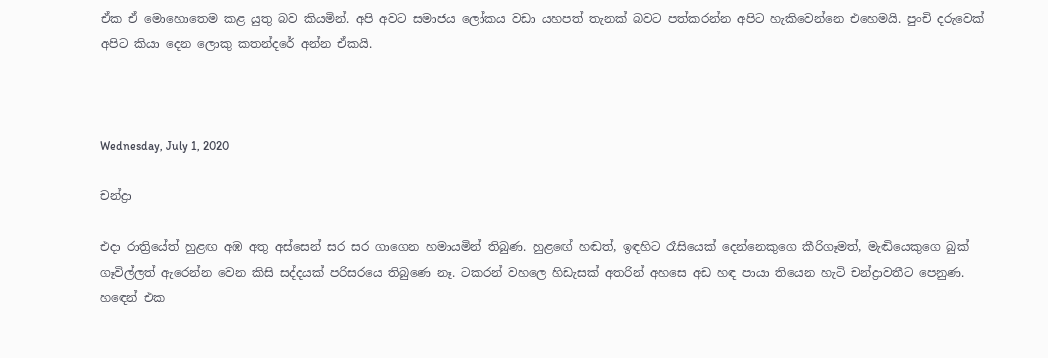ඒක ඒ මොහොතෙම කළ යුතු බව කියමින්. අපි අවට සමාජය ලෝකය වඩා යහපත් තැනක් බවට පත්කරන්න අපිට හැකිවෙන්නෙ එහෙමයි. පුංචි දරුවෙක් අපිට කියා දෙන ලොකු කතන්දරේ අන්න ඒකයි.



Wednesday, July 1, 2020

චන්ද්‍රා

එදා රාත්‍රියේත් හුළඟ අඹ අතු අස්සෙන් සර සර ගාගෙන හමායමින් තිබුණ. හුළඟේ හඬත්, ඉඳහිට රෑසියෙක් දෙන්නෙකුගෙ කීරිගෑමත්, මැඬියෙකුගෙ බුක් ගෑවිල්ලත් ඇරෙන්න වෙන කිසි සද්දයක් පරිසරයෙ තිබුණෙ නෑ. ටකරන් වහලෙ හිඩැසක් අතරින් අහසෙ අඩ හඳ පායා තියෙන හැටි චන්ද්‍රාවතීට පෙනුණ. හඳෙන් එක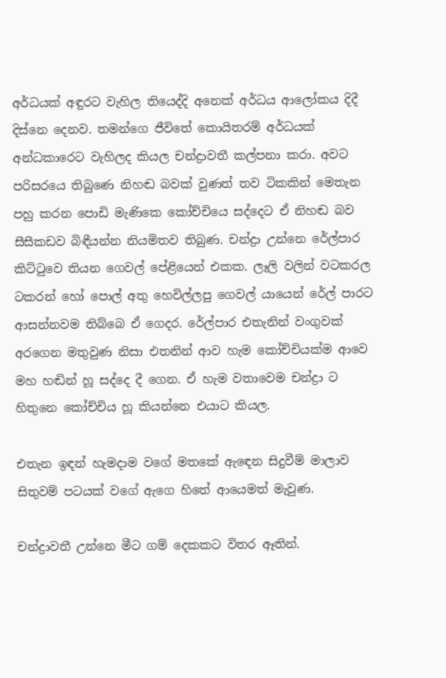අර්ධයක් අඳුරට වැහිල තියෙද්දි අනෙක් අර්ධය ආලෝකය දිදී දිස්නෙ දෙනව. තමන්ගෙ ජීවිතේ කොයිතරම් අර්ධයක් අන්ධකාරෙට වැහිලද කියල චන්ද්‍රාවතී කල්පනා කරා. අවට පරිසරයෙ තිබුණෙ නිහඬ බවක් වුණත් තව ටිකකින් මෙතැන පහු කරන පොඩි මැණිකෙ කෝච්චියෙ සද්දෙට ඒ නිහඬ බව සීසීකඩව බිඳීයන්න නියමිතව තිබුණ. චන්ද්‍රා උන්නෙ රේල්පාර කිට්ටුවෙ තියන ගෙවල් පේළියෙන් එකක. ලෑලි වලින් වටකරල ටකරන් හෝ පොල් අතු හෙවිල්ලපු ගෙවල් යායෙන් රේල් පාරට ආසන්නවම තිබ්බෙ ඒ ගෙදර. රේල්පාර එතැනින් වංගුවක් අරගෙන මතුවුණ නිසා එතනින් ආව හැම කෝච්චියක්ම ආවෙ මහ හඬින් හූ සද්දෙ දී ගෙන. ඒ හැම වතාවෙම චන්ද්‍රා ට හිතුනෙ කෝච්චිය හූ කියන්නෙ එයාට කියල.

එතැන ඉඳන් හැමදාම වගේ මතකේ ඇඳෙන සිදුවීම් මාලාව සිතුවම් පටයක් වගේ ඇගෙ හිතේ ආයෙමත් මැවුණ.

චන්ද්‍රාවතී උන්නෙ මීට ගම් දෙකකට විතර ඈතින්.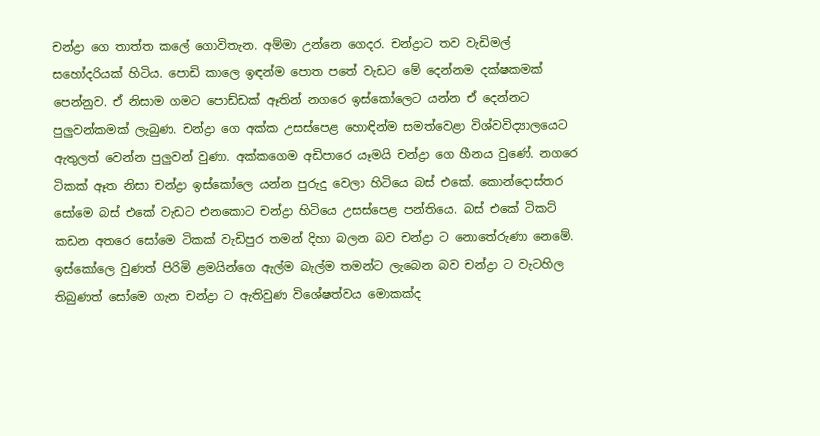චන්ද්‍රා ගෙ තාත්ත කලේ ගොවිතැන. අම්මා උන්නෙ ගෙදර. චන්ද්‍රාට තව වැඩිමල් සහෝදරියක් හිටිය. පොඩි කාලෙ ඉඳන්ම පොත පතේ වැඩට මේ දෙන්නම දක්ෂකමක් පෙන්නුව. ඒ නිසාම ගමට පොඩ්ඩක් ඈතින් නගරෙ ඉස්කෝලෙට යන්න ඒ දෙන්නට පුලුවන්කමක් ලැබුණ. චන්ද්‍රා ගෙ අක්ක උසස්පෙළ හොඳින්ම සමත්වෙළා විශ්වවිද්‍යාලයෙට ඇතුලත් වෙන්න පුලුවන් වුණා. අක්කගෙම අඩිපාරෙ යෑමයි චන්ද්‍රා ගෙ හීනය වුණේ. නගරෙ ටිකක් ඈත නිසා චන්ද්‍රා ඉස්කෝලෙ යන්න පුරුදු වෙලා හිටියෙ බස් එකේ. කොන්දොස්තර සෝමෙ බස් එකේ වැඩට එනකොට චන්ද්‍රා හිටියෙ උසස්පෙළ පන්තියෙ. බස් එකේ ටිකට් කඩන අතරෙ සෝමෙ ටිකක් වැඩිපුර තමන් දිහා බලන බව චන්ද්‍රා ට නොතේරුණා නෙමේ. ඉස්කෝලෙ වුණත් පිරිමි ළමයින්ගෙ ඇල්ම බැල්ම තමන්ට ලැබෙන බව චන්ද්‍රා ට වැටහිල තිබුණත් සෝමෙ ගැන චන්ද්‍රා ට ඇතිවුණ විශේෂත්වය මොකක්ද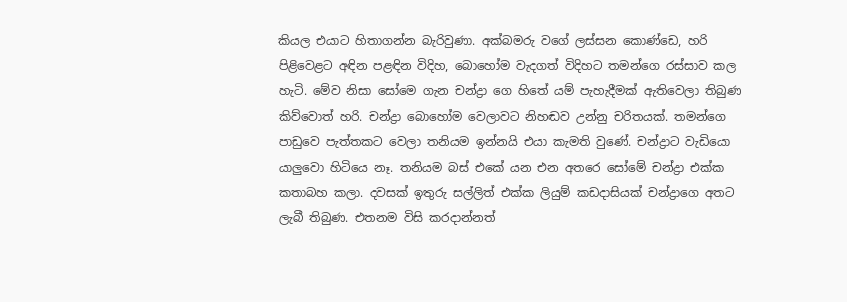කියල එයාට හිතාගන්න බැරිවුණා. අක්බමරු වගේ ලස්සන කොණ්ඩෙ, හරි පිළිවෙළට අඳින පළඳින විදිහ, බොහෝම වැදගත් විදිහට තමන්ගෙ රස්සාව කල හැටි. මේව නිසා සෝමෙ ගැන චන්ද්‍රා ගෙ හිතේ යම් පැහැදීමක් ඇතිවෙලා තිබුණ කිව්වොත් හරි. චන්ද්‍රා බොහෝම වෙලාවට නිහඬව උන්නු චරිතයක්. තමන්ගෙ පාඩුවෙ පැත්තකට වෙලා තනියම ඉන්නයි එයා කැමති වුණේ. චන්ද්‍රාට වැඩියො යාලුවො හිටියෙ නෑ. තනියම බස් එකේ යන එන අතරෙ සෝමේ චන්ද්‍රා එක්ක කතාබහ කලා. දවසක් ඉතුරු සල්ලිත් එක්ක ලියුම් කඩදාසියක් චන්ද්‍රාගෙ අතට ලැබී තිබුණ. එතනම විසි කරදාන්නත්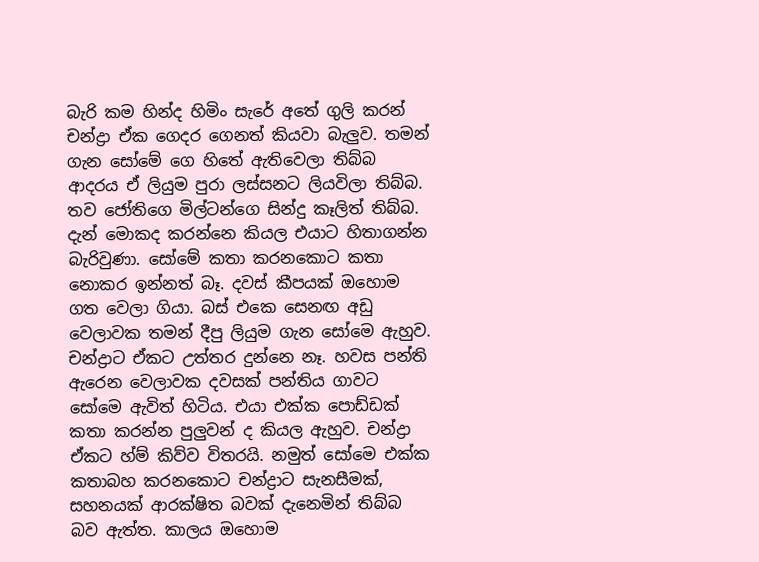බැරි කම හින්ද හිමිං සැරේ අතේ ගුලි කරන් චන්ද්‍රා ඒක ගෙදර ගෙනත් කියවා බැලුව. තමන් ගැන සෝමේ ගෙ හිතේ ඇතිවෙලා තිබ්බ ආදරය ඒ ලියුම පුරා ලස්සනට ලියවිලා තිබ්බ. තව ජෝතිගෙ මිල්ටන්ගෙ සින්දු කෑලිත් තිබ්බ. දැන් මොකද කරන්නෙ කියල එයාට හිතාගන්න බැරිවුණා. සෝමේ කතා කරනකොට කතා නොකර ඉන්නත් බෑ. දවස් කීපයක් ඔහොම ගත වෙලා ගියා. බස් එකෙ සෙනඟ අඩු වෙලාවක තමන් දීපු ලියුම ගැන සෝමෙ ඇහුව. චන්ද්‍රාට ඒකට උත්තර දුන්නෙ නෑ. හවස පන්ති ඇරෙන වෙලාවක දවසක් පන්තිය ගාවට සෝමෙ ඇවිත් හිටිය. එයා එක්ක පොඩ්ඩක් කතා කරන්න පුලුවන් ද කියල ඇහුව. චන්ද්‍රා ඒකට හ්ම් කිව්ව විතරයි. නමුත් සෝමෙ එක්ක කතාබහ කරනකොට චන්ද්‍රාට සැනසීමක්, සහනයක් ආරක්ෂිත බවක් දැනෙමින් තිබ්බ බව ඇත්ත. කාලය ඔහොම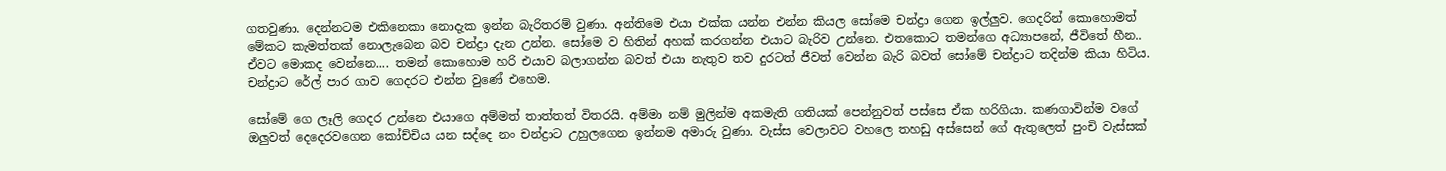ගතවුණා. දෙන්නටම එකිනෙකා නොදැක ඉන්න බැරිතරම් වුණා. අන්තිමෙ එයා එක්ක යන්න එන්න කියල සෝමෙ චන්ද්‍රා ගෙන ඉල්ලුව. ගෙදරින් කොහොමත් මේකට කැමත්තක් නොලැබෙන බව චන්ද්‍රා දැන උන්න. සෝමෙ ව හිතින් අහක් කරගන්න එයාට බැරිව උන්නෙ. එතකොට තමන්ගෙ අධ්‍යාපනේ, ජීවිතේ හීන.. ඒවට මොකද වෙන්නෙ.... තමන් කොහොම හරි එයාව බලාගන්න බවත් එයා නැතුව තව දුරටත් ජීවත් වෙන්න බැරි බවත් සෝමේ චන්ද්‍රාට තදින්ම කියා හිටිය. චන්ද්‍රාට රේල් පාර ගාව ගෙදරට එන්න වුණේ එහෙම.

සෝමේ ගෙ ලෑලි ගෙදර උන්නෙ එයාගෙ අම්මත් තාත්තත් විතරයි. අම්මා නම් මුලින්ම අකමැති ගතියක් පෙන්නුවත් පස්සෙ ඒක හරිගියා. කණගාවින්ම වගේ ඔලුවත් දෙදෙරවගෙන කෝච්චිය යන සද්දෙ නං චන්ද්‍රාට උහුලගෙන ඉන්නම අමාරු වුණා. වැස්ස වෙලාවට වහලෙ තහඩු අස්සෙන් ගේ ඇතුලෙත් පුංචි වැස්සක්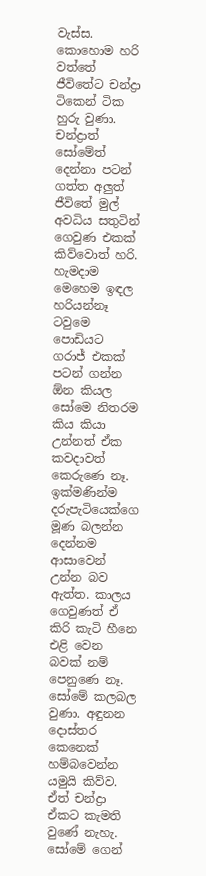වැස්ස. කොහොම හරි වත්තේ ජීවිතේට චන්ද්‍රා ටිකෙන් ටික හුරු වුණා. චන්ද්‍රාත් සෝමේත් දෙන්නා පටන් ගත්ත අලුත් ජීවිතේ මුල් අවධිය සතුටින් ගෙවුණ එකක් කිව්වොත් හරි. හැමදාම මෙහෙම ඉඳල හරියන්නෑ ටවුමෙ පොඩියට ගරාජ් එකක් පටන් ගන්න ඕන කියල සෝමෙ නිතරම කිය කියා උන්නත් ඒක කවදාවත් කෙරුණෙ නෑ. ඉක්මණින්ම දරුපැටියෙක්ගෙ මූණ බලන්න දෙන්නම ආසාවෙන් උන්න බව ඇත්ත. කාලය ගෙවුණත් ඒ කිරි කැටි හීනෙ එළි වෙන බවක් නම් පෙනුණෙ නෑ. සෝමේ කලබල වුණා. අඳුනන දොස්තර කෙනෙක් හම්බවෙන්න යමුයි කිව්ව. ඒත් චන්ද්‍රා ඒකට කැමති වුණේ නැහැ. සෝමේ ගෙන්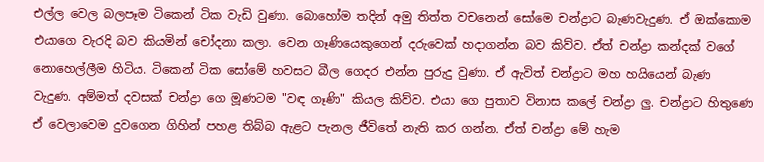එල්ල වෙල බලපෑම ටිකෙන් ටික වැඩි වුණා. බොහෝම තදින් අමු තිත්ත වචනෙන් සෝමෙ චන්ද්‍රාට බැණවැදුණ. ඒ ඔක්කොම එයාගෙ වැරදි බව කියමින් චෝදනා කලා. වෙන ගෑණියෙකුගෙන් දරුවෙක් හදාගන්න බව කිව්ව. ඒත් චන්ද්‍රා කන්දක් වගේ නොහෙල්ලීම හිටිය. ටිකෙන් ටික සෝමේ හවසට බීල ගෙදර එන්න පුරුදු වුණා. ඒ ඇවිත් චන්ද්‍රාට මහ හයියෙන් බැණ වැදුණ. අම්මත් දවසක් චන්ද්‍රා ගෙ මූණටම "වඳ ගෑණි" කියල කිව්ව. එයා ගෙ පුතාව විනාස කලේ චන්ද්‍රා ලු. චන්ද්‍රාට හිතුණෙ ඒ වෙලාවෙම දුවගෙන ගිහින් පහළ තිබ්බ ඇළට පැනල ජීවිතේ නැති කර ගන්න. ඒත් චන්ද්‍රා මේ හැම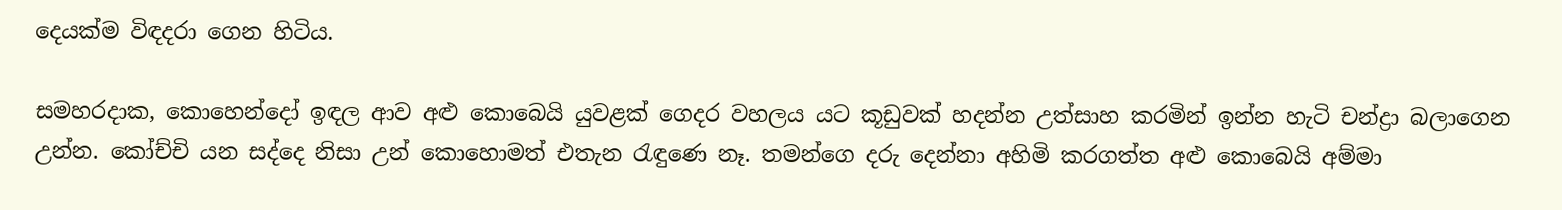දෙයක්ම විඳදරා ගෙන හිටිය.

සමහරදාක, කොහෙන්දෝ ඉඳල ආව අළු කොබෙයි යුවළක් ගෙදර වහලය යට කූඩුවක් හදන්න උත්සාහ කරමින් ඉන්න හැටි චන්ද්‍රා බලාගෙන උන්න. කෝච්චි යන සද්දෙ නිසා උන් කොහොමත් එතැන රැඳුණෙ නෑ. තමන්ගෙ දරු දෙන්නා අහිමි කරගත්ත අළු කොබෙයි අම්මා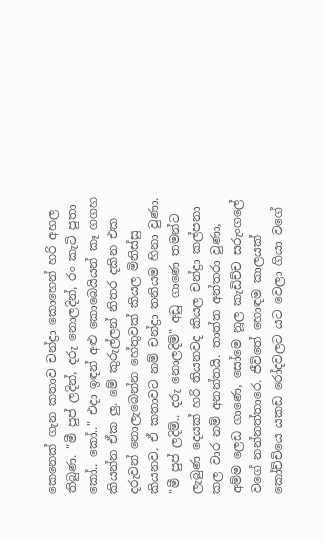කෙනෙක් ගැන කතාව චන්ද්‍රා කොහෙන් හරි අහල තිබුණ. "මී පුප් ලදින්, දරු නොලදින්, රං කැටි පුතා කෝ.. කෝ.." එදා ඉඳන් අළු කොබෙයියන් කෑ ගගහ කියන්න ඒක ලු. මේ කුරුල්ලන් නිතර දකින එක දරුවන් නොලැබෙන්න හේතුවක් කියල මිනිස්සු කියනව. ඒ කතාවට නම් චන්ද්‍රා තනියම හිනා වුණා. "මී පුප් ලදිම්.. දරු නොලදිම්" අඩු ගාණෙ තමන්ට ලැබුණ දෙයක් හරි තියනවද කියල චන්ද්‍රා කල්පනා කල වාර නම් අනන්තයි. තාත්ත අන්තරා වුණා, අම්ම ලෙඩ ගාණෙ, සෝමෙ නූල කැඩිච්ච සරුංගලේ වගේ නන්නත්තාරෙ. ජීවිතේ හොඳම කාලයක් කෝච්චියෙ යකඩ රෝදවලට යට වෙලා ගියා වගේ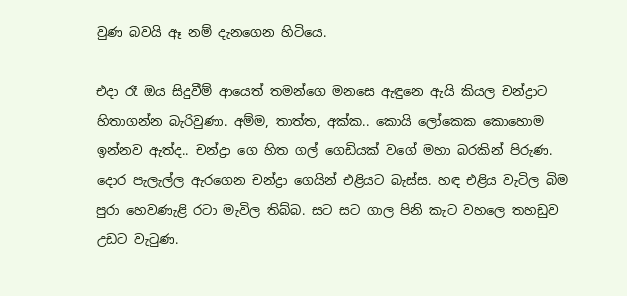වුණ බවයි ඈ නම් දැනගෙන හිටියෙ.

එදා රෑ ඔය සිදුවීම් ආයෙත් තමන්ගෙ මනසෙ ඇඳුනෙ ඇයි කියල චන්ද්‍රාට හිතාගන්න බැරිවුණා. අම්ම, තාත්ත, අක්ක.. කොයි ලෝකෙක කොහොම ඉන්නව ඇත්ද.. චන්ද්‍රා ගෙ හිත ගල් ගෙඩියක් වගේ මහා බරකින් පිරුණ. දොර පැලැල්ල ඇරගෙන චන්ද්‍රා ගෙයින් එළියට බැස්ස. හඳ එළිය වැටිල බිම පුරා හෙවණැළි රටා මැවිල තිබ්බ. සට සට ගාල පිනි කැට වහලෙ තහඩුව උඩට වැටුණ.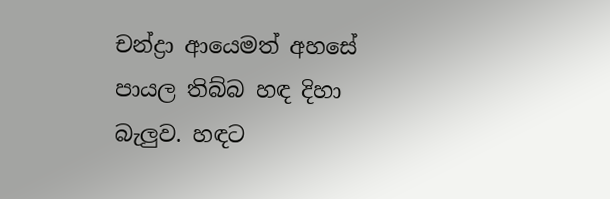චන්ද්‍රා ආයෙමත් අහසේ පායල තිබ්බ හඳ දිහා බැලුව. හඳට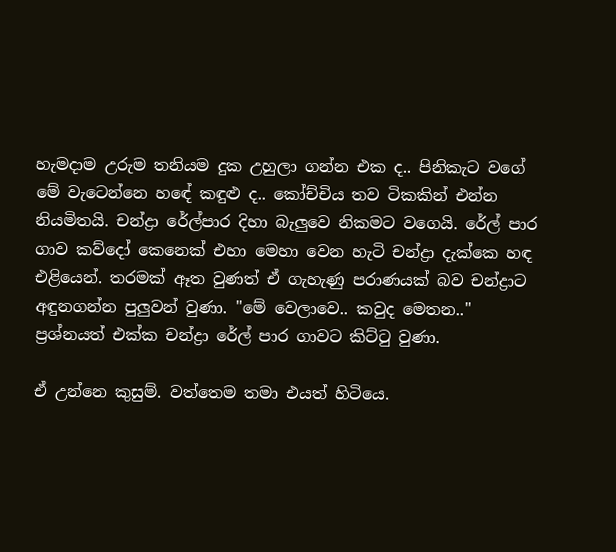හැමදාම උරුම තනියම දුක උහුලා ගන්න එක ද.. පිනිකැට වගේ මේ වැටෙන්නෙ හඳේ කඳුළු ද.. කෝච්චිය තව ටිකකින් එන්න නියමිතයි. චන්ද්‍රා රේල්පාර දිහා බැලුවෙ නිකමට වගෙයි. රේල් පාර ගාව කව්දෝ කෙනෙක් එහා මෙහා වෙන හැටි චන්ද්‍රා දැක්කෙ හඳ එළියෙන්. තරමක් ඈත වුණත් ඒ ගැහැණු පරාණයක් බව චන්ද්‍රාට අඳුනගන්න පුලුවන් වුණා. "මේ වෙලාවෙ.. කවුද මෙතන.." ප්‍රශ්නයත් එක්ක චන්ද්‍රා රේල් පාර ගාවට කිට්ටු වුණා.

ඒ උන්නෙ කුසුම්. වත්තෙම තමා එයත් හිටියෙ.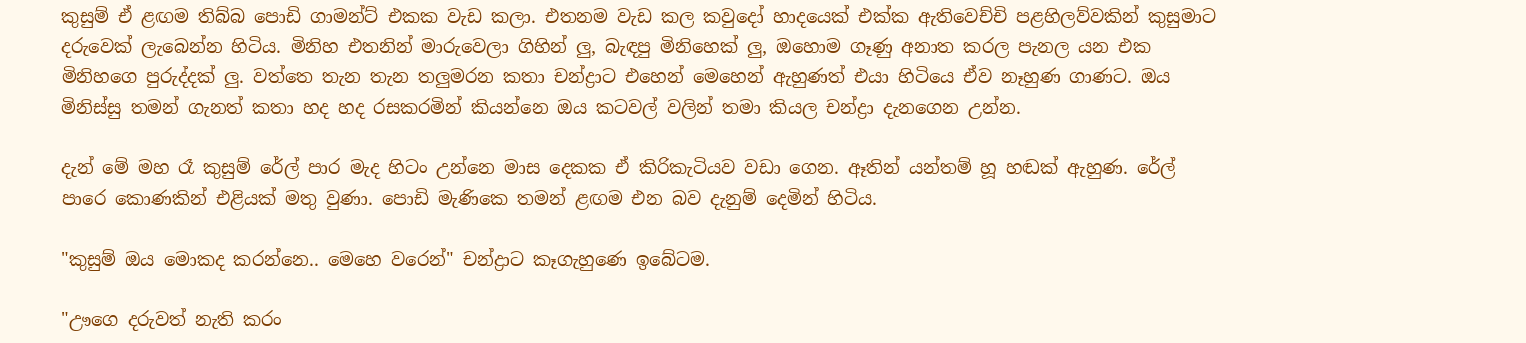කුසුම් ඒ ළඟම තිබ්බ පොඩි ගාමන්ට් එකක වැඩ කලා. එතනම වැඩ කල කවුදෝ හාදයෙක් එක්ක ඇතිවෙච්චි පළහිලව්වකින් කුසුමාට දරුවෙක් ලැබෙන්න හිටිය. මිනිහ එතනින් මාරුවෙලා ගිහින් ලු, බැඳපු මිනිහෙක් ලු, ඔහොම ගෑණු අනාත කරල පැනල යන එක මිනිහගෙ පුරුද්දක් ලු. වත්තෙ තැන තැන තලුමරන කතා චන්ද්‍රාට එහෙන් මෙහෙන් ඇහුණත් එයා හිටියෙ ඒව නෑහුණ ගාණට. ඔය මිනිස්සු තමන් ගැනත් කතා හද හද රසකරමින් කියන්නෙ ඔය කටවල් වලින් තමා කියල චන්ද්‍රා දැනගෙන උන්න.

දැන් මේ මහ රෑ කුසුම් රේල් පාර මැද හිටං උන්නෙ මාස දෙකක ඒ කිරිකැටියව වඩා ගෙන. ඈතින් යන්තම් හූ හඬක් ඇහුණ. රේල් පාරෙ කොණකින් එළියක් මතු වුණා. පොඩි මැණිකෙ තමන් ළඟම එන බව දැනුම් දෙමින් හිටිය.

"කුසුම් ඔය මොකද කරන්නෙ.. මෙහෙ වරෙන්" චන්ද්‍රාට කෑගැහුණෙ ඉබේටම.

"ඌගෙ දරුවත් නැති කරං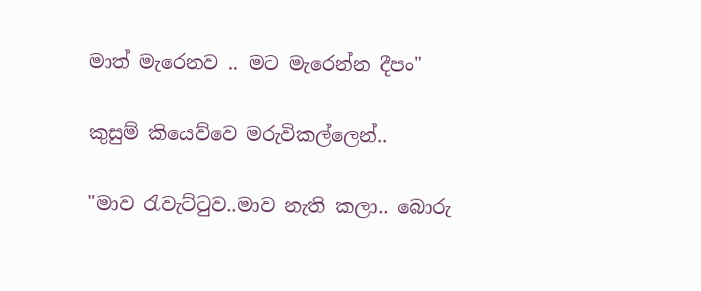මාත් මැරෙනව .. මට මැරෙන්න දීපං"

කුසුම් කියෙව්වෙ මරුවිකල්ලෙන්..

"මාව රැවැට්ටුව..මාව නැති කලා.. බොරු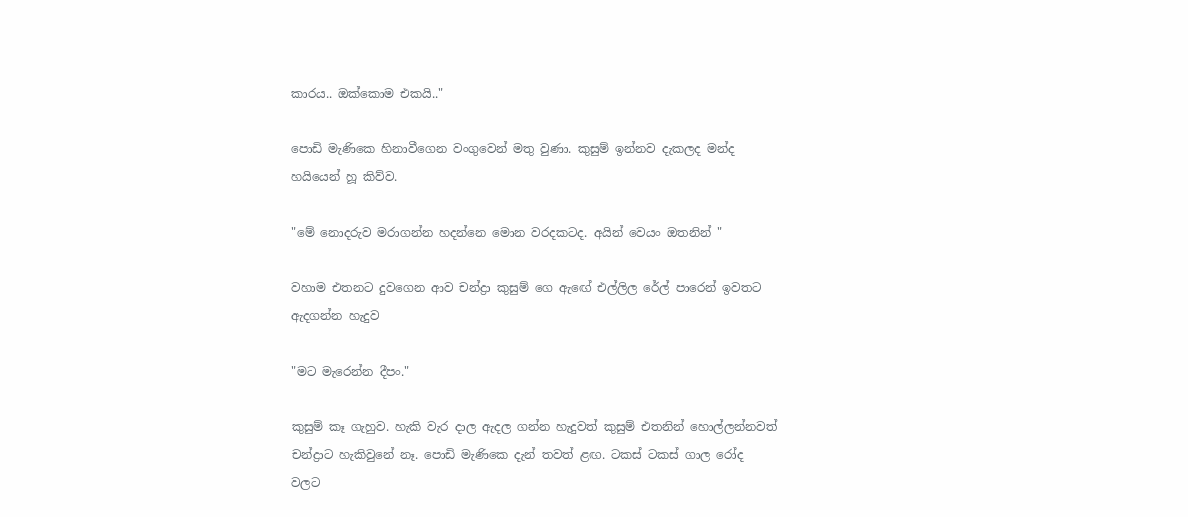කාරය.. ඔක්කොම එකයි.."

පොඩි මැණිකෙ හිනාවීගෙන වංගුවෙන් මතු වුණා. කුසුම් ඉන්නව දැකලද මන්ද හයියෙන් හූ කිව්ව.

"මේ නොදරුව මරාගන්න හදන්නෙ මොන වරදකටද. අයින් වෙයං ඔතනින් "

වහාම එතනට දුවගෙන ආව චන්ද්‍රා කුසුම් ගෙ ඇඟේ එල්ලිල රේල් පාරෙන් ඉවතට ඇදගන්න හැදුව

"මට මැරෙන්න දීපං."

කුසුම් කෑ ගැහුව. හැකි වැර දාල ඇදල ගන්න හැදුවත් කුසුම් එතනින් හොල්ලන්නවත් චන්ද්‍රාට හැකිවුනේ නෑ. පොඩි මැණිකෙ දැන් තවත් ළඟ. ටකස් ටකස් ගාල රෝද වලට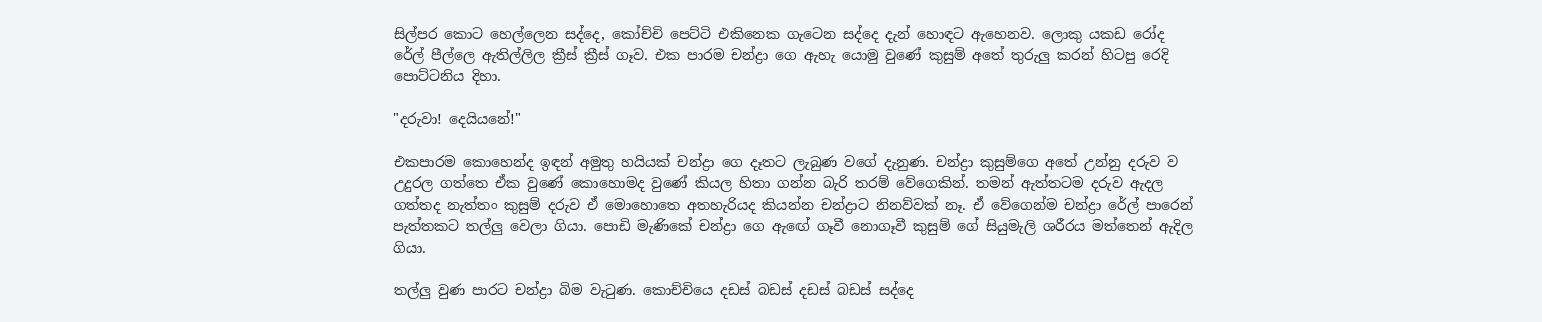සිල්පර කොට හෙල්ලෙන සද්දෙ, කෝච්චි පෙට්ටි එකිනෙක ගැටෙන සද්දෙ දැන් හොඳට ඇහෙනව. ලොකු යකඩ රෝද රේල් පීල්ලෙ ඇතිල්ලිල ක්‍රීස් ක්‍රීස් ගෑව. එක පාරම චන්ද්‍රා ගෙ ඇහැ යොමු වුණේ කුසුම් අතේ තුරුලු කරන් හිටපු රෙදි පොට්ටනිය දිහා.

"දරුවා! දෙයියනේ!"

එකපාරම කොහෙන්ද ඉඳන් අමුතු හයියක් චන්ද්‍රා ගෙ දෑතට ලැබුණ වගේ දැනුණ. චන්ද්‍රා කුසුම්ගෙ අතේ උන්නු දරුව ව උදුරල ගත්තෙ ඒක වුණේ කොහොමද වුණේ කියල හිතා ගන්න බැරි තරම් වේගෙකින්. තමන් ඇත්තටම දරුව ඇදල ගත්තද නැත්තං කුසුම් දරුව ඒ මොහොතෙ අතහැරියද කියන්න චන්ද්‍රාට නිනව්වක් නෑ. ඒ වේගෙන්ම චන්ද්‍රා රේල් පාරෙන් පැත්තකට තල්ලු වෙලා ගියා. පොඩි මැණිකේ චන්ද්‍රා ගෙ ඇඟේ ගෑවී නොගෑවී කුසුම් ගේ සියුමැලි ශරීරය මත්තෙන් ඇදිල ගියා.

තල්ලු වුණ පාරට චන්ද්‍රා බිම වැටුණ. කොච්චියෙ දඩස් බඩස් දඩස් බඩස් සද්දෙ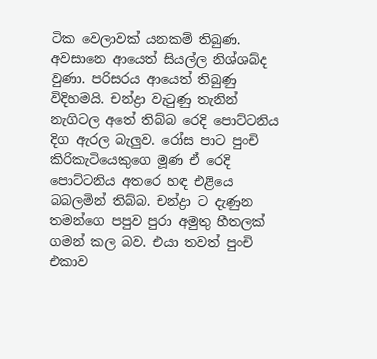ටික වෙලාවක් යනකම් තිබුණ. අවසානෙ ආයෙත් සියල්ල නිශ්ශබ්ද වුණා. පරිසරය ආයෙත් තිබුණු විදිහමයි. චන්ද්‍රා වැටුණු තැනින් නැගිටල අතේ තිබ්බ රෙදි පොට්ටනිය දිග ඇරල බැලුව. රෝස පාට පුංචි කිරිකැටියෙකුගෙ මූණ ඒ රෙදි පොට්ටනිය අතරෙ හඳ එළියෙ බබලමින් තිබ්බ. චන්ද්‍රා ට දැණුන තමන්ගෙ පපුව පුරා අමුතු හීතලක් ගමන් කල බව. එයා තවත් පුංචි එකාව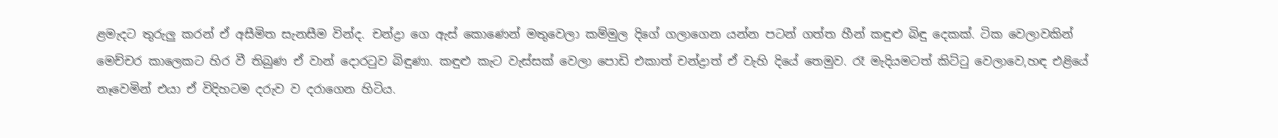ළමැදට තුරුලු කරන් ඒ අසීමිත සැනසීම වින්ද. චන්ද්‍රා ගෙ ඇස් කොණෙන් මතුවෙලා කම්මුල දිගේ ගලාගෙන යන්න පටන් ගත්ත හීන් කඳුළු බිඳු දෙකක්. ටික වෙලාවකින් මෙච්චර කාලෙකට හිර වී තිබුණ ඒ වාන් දොරටුව බිඳුණා. කඳුළු කැට වැස්සක් වෙලා පොඩි එකාත් චන්ද්‍රාත් ඒ වැහි දියේ තෙමුව. රෑ මැදියමටත් කිට්ටු වෙලාවෙ,හඳ එළියේ නෑවෙමින් එයා ඒ විදිහටම දරුව ව දරාගෙන හිටිය.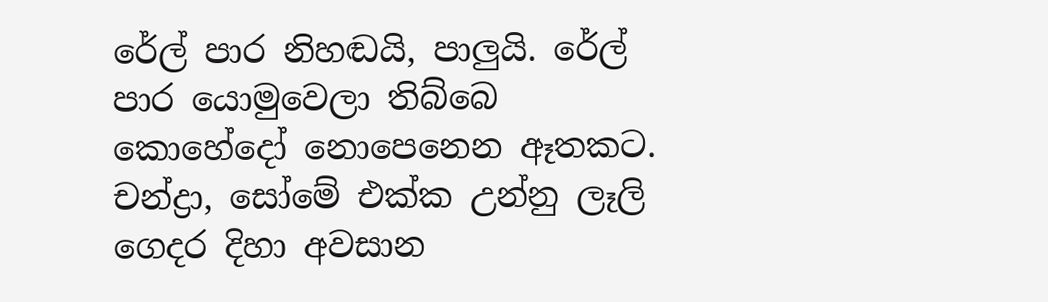රේල් පාර නිහඬයි, පාලුයි. රේල් පාර යොමුවෙලා තිබ්බෙ කොහේදෝ නොපෙනෙන ඈතකට. චන්ද්‍රා, සෝමේ එක්ක උන්නු ලෑලි ගෙදර දිහා අවසාන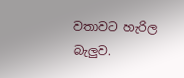වතාවට හැරිල බැලුව.